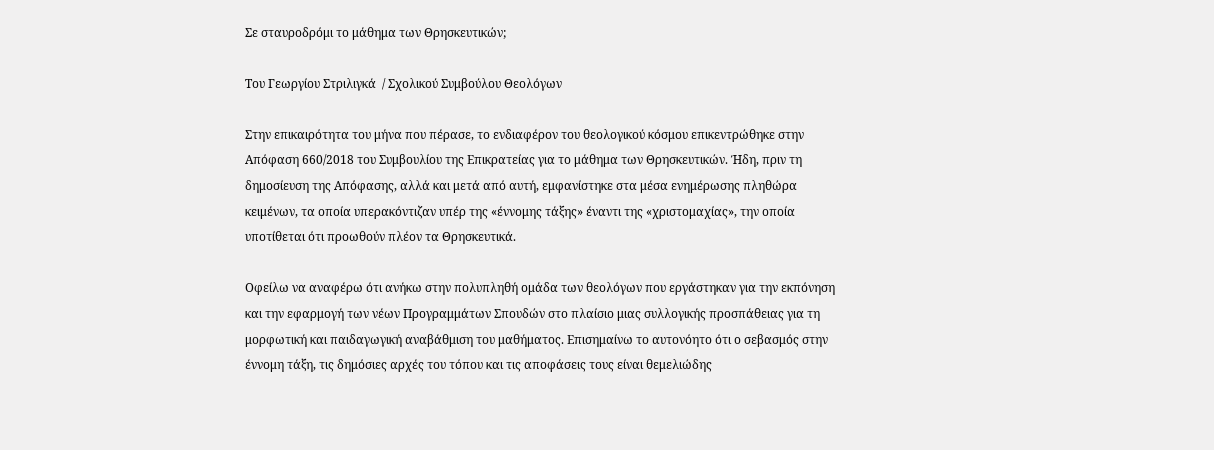Σε σταυροδρόμι το μάθημα των Θρησκευτικών;

Του Γεωργίου Στριλιγκά  / Σχολικού Συμβούλου Θεολόγων

Στην επικαιρότητα του μήνα που πέρασε, το ενδιαφέρον του θεολογικού κόσμου επικεντρώθηκε στην Απόφαση 660/2018 του Συμβουλίου της Επικρατείας για το μάθημα των Θρησκευτικών. Ήδη, πριν τη δημοσίευση της Απόφασης, αλλά και μετά από αυτή, εμφανίστηκε στα μέσα ενημέρωσης πληθώρα κειμένων, τα οποία υπερακόντιζαν υπέρ της «έννομης τάξης» έναντι της «χριστομαχίας», την οποία υποτίθεται ότι προωθούν πλέον τα Θρησκευτικά.

Οφείλω να αναφέρω ότι ανήκω στην πολυπληθή ομάδα των θεολόγων που εργάστηκαν για την εκπόνηση και την εφαρμογή των νέων Προγραμμάτων Σπουδών στο πλαίσιο μιας συλλογικής προσπάθειας για τη μορφωτική και παιδαγωγική αναβάθμιση του μαθήματος. Επισημαίνω το αυτονόητο ότι ο σεβασμός στην έννομη τάξη, τις δημόσιες αρχές του τόπου και τις αποφάσεις τους είναι θεμελιώδης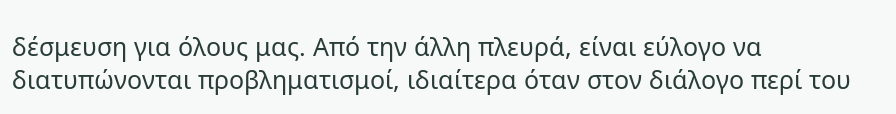δέσμευση για όλους μας. Από την άλλη πλευρά, είναι εύλογο να διατυπώνονται προβληματισμοί, ιδιαίτερα όταν στον διάλογο περί του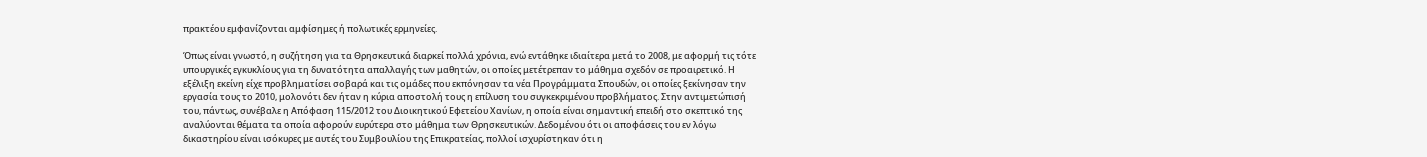πρακτέου εμφανίζονται αμφίσημες ή πολωτικές ερμηνείες.

Όπως είναι γνωστό, η συζήτηση για τα Θρησκευτικά διαρκεί πολλά χρόνια, ενώ εντάθηκε ιδιαίτερα μετά το 2008, με αφορμή τις τότε υπουργικές εγκυκλίους για τη δυνατότητα απαλλαγής των μαθητών, οι οποίες μετέτρεπαν το μάθημα σχεδόν σε προαιρετικό. Η εξέλιξη εκείνη είχε προβληματίσει σοβαρά και τις ομάδες που εκπόνησαν τα νέα Προγράμματα Σπουδών, οι οποίες ξεκίνησαν την εργασία τους το 2010, μολονότι δεν ήταν η κύρια αποστολή τους η επίλυση του συγκεκριμένου προβλήματος. Στην αντιμετώπισή του, πάντως, συνέβαλε η Απόφαση 115/2012 του Διοικητικού Εφετείου Χανίων, η οποία είναι σημαντική επειδή στο σκεπτικό της αναλύονται θέματα τα οποία αφορούν ευρύτερα στο μάθημα των Θρησκευτικών. Δεδομένου ότι οι αποφάσεις του εν λόγω δικαστηρίου είναι ισόκυρες με αυτές του Συμβουλίου της Επικρατείας, πολλοί ισχυρίστηκαν ότι η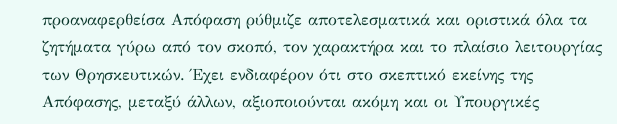προαναφερθείσα Απόφαση ρύθμιζε αποτελεσματικά και οριστικά όλα τα ζητήματα γύρω από τον σκοπό, τον χαρακτήρα και το πλαίσιο λειτουργίας των Θρησκευτικών. Έχει ενδιαφέρον ότι στο σκεπτικό εκείνης της Απόφασης, μεταξύ άλλων, αξιοποιούνται ακόμη και οι Υπουργικές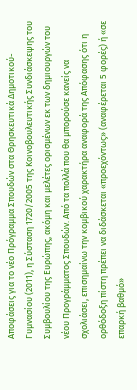Αποφάσεις για το νέο Πρόγραμμα Σπουδών στα Θρησκευτικά Δημοτικού-Γυμνασίου (2011), η Σύσταση 1720/2005 της Κοινοβουλευτικής Συνδιάσκεψης του Συμβουλίου της Ευρώπης, ακόμη και μελέτες ορισμένων εκ των δημιουργών του νέου Προγράμματος Σπουδών. Από τα πολλά που θα μπορούσε κανείς να σχολιάσει, επισημαίνω την κομβικού χαρακτήρα αναφορά της Απόφασης ότι η ορθόδοξη πίστη πρέπει να διδάσκεται «προεχόντως» (αναφέρεται 5 φορές) ή «σε επαρκή βαθμό»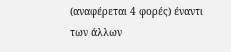(αναφέρεται 4 φορές) έναντι των άλλων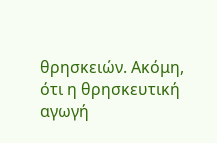θρησκειών. Ακόμη, ότι η θρησκευτική αγωγή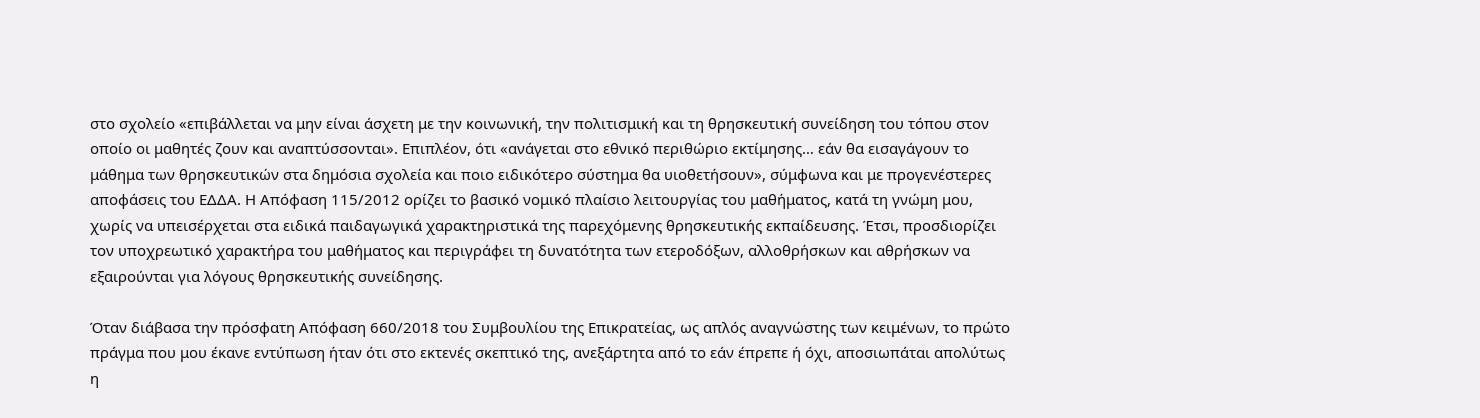στο σχολείο «επιβάλλεται να μην είναι άσχετη με την κοινωνική, την πολιτισμική και τη θρησκευτική συνείδηση του τόπου στον οποίο οι μαθητές ζουν και αναπτύσσονται». Επιπλέον, ότι «ανάγεται στο εθνικό περιθώριο εκτίμησης… εάν θα εισαγάγουν το μάθημα των θρησκευτικών στα δημόσια σχολεία και ποιο ειδικότερο σύστημα θα υιοθετήσουν», σύμφωνα και με προγενέστερες αποφάσεις του ΕΔΔΑ. Η Απόφαση 115/2012 ορίζει το βασικό νομικό πλαίσιο λειτουργίας του μαθήματος, κατά τη γνώμη μου, χωρίς να υπεισέρχεται στα ειδικά παιδαγωγικά χαρακτηριστικά της παρεχόμενης θρησκευτικής εκπαίδευσης. Έτσι, προσδιορίζει τον υποχρεωτικό χαρακτήρα του μαθήματος και περιγράφει τη δυνατότητα των ετεροδόξων, αλλοθρήσκων και αθρήσκων να εξαιρούνται για λόγους θρησκευτικής συνείδησης.

Όταν διάβασα την πρόσφατη Απόφαση 660/2018 του Συμβουλίου της Επικρατείας, ως απλός αναγνώστης των κειμένων, το πρώτο πράγμα που μου έκανε εντύπωση ήταν ότι στο εκτενές σκεπτικό της, ανεξάρτητα από το εάν έπρεπε ή όχι, αποσιωπάται απολύτως η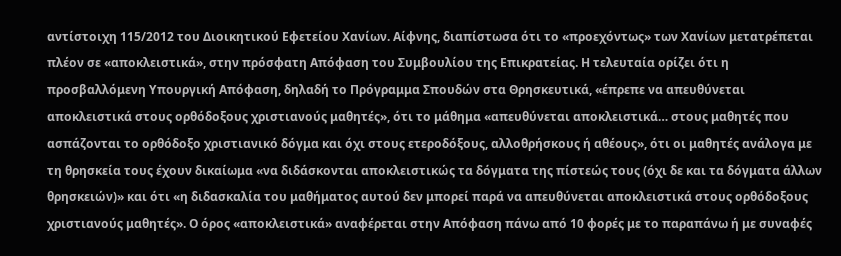αντίστοιχη 115/2012 του Διοικητικού Εφετείου Χανίων. Αίφνης, διαπίστωσα ότι το «προεχόντως» των Χανίων μετατρέπεται πλέον σε «αποκλειστικά», στην πρόσφατη Απόφαση του Συμβουλίου της Επικρατείας. Η τελευταία ορίζει ότι η προσβαλλόμενη Υπουργική Απόφαση, δηλαδή το Πρόγραμμα Σπουδών στα Θρησκευτικά, «έπρεπε να απευθύνεται αποκλειστικά στους ορθόδοξους χριστιανούς μαθητές», ότι το μάθημα «απευθύνεται αποκλειστικά… στους μαθητές που ασπάζονται το ορθόδοξο χριστιανικό δόγμα και όχι στους ετεροδόξους, αλλοθρήσκους ή αθέους», ότι οι μαθητές ανάλογα με τη θρησκεία τους έχουν δικαίωμα «να διδάσκονται αποκλειστικώς τα δόγματα της πίστεώς τους (όχι δε και τα δόγματα άλλων θρησκειών)» και ότι «η διδασκαλία του μαθήματος αυτού δεν μπορεί παρά να απευθύνεται αποκλειστικά στους ορθόδοξους χριστιανούς μαθητές». Ο όρος «αποκλειστικά» αναφέρεται στην Απόφαση πάνω από 10 φορές με το παραπάνω ή με συναφές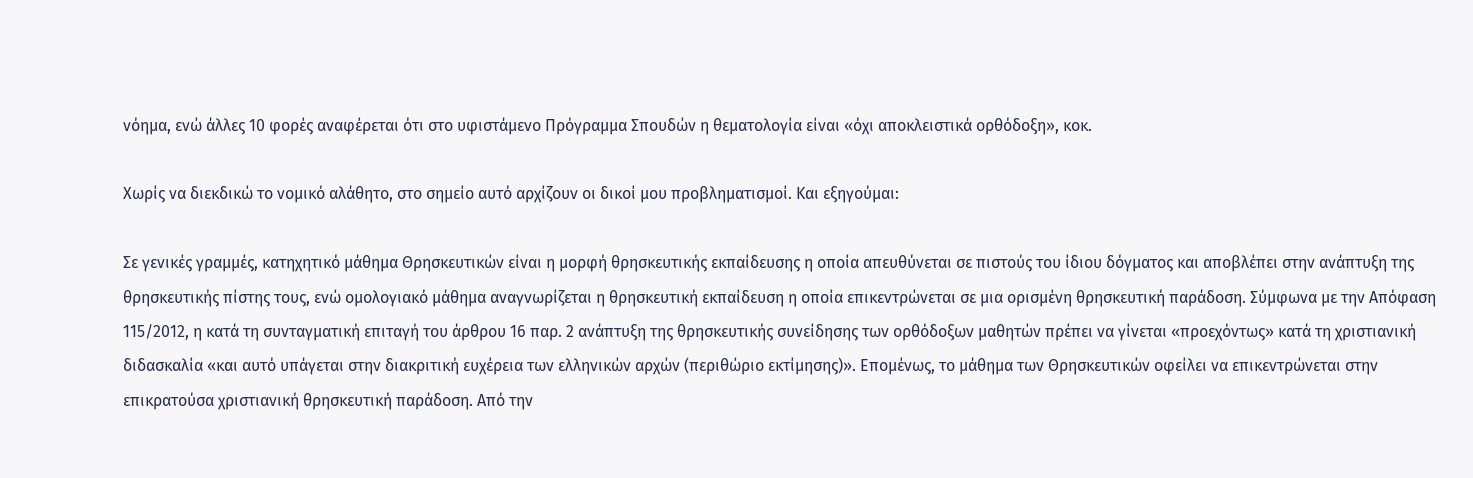νόημα, ενώ άλλες 10 φορές αναφέρεται ότι στο υφιστάμενο Πρόγραμμα Σπουδών η θεματολογία είναι «όχι αποκλειστικά ορθόδοξη», κοκ.

Χωρίς να διεκδικώ το νομικό αλάθητο, στο σημείο αυτό αρχίζουν οι δικοί μου προβληματισμοί. Και εξηγούμαι:

Σε γενικές γραμμές, κατηχητικό μάθημα Θρησκευτικών είναι η μορφή θρησκευτικής εκπαίδευσης η οποία απευθύνεται σε πιστούς του ίδιου δόγματος και αποβλέπει στην ανάπτυξη της θρησκευτικής πίστης τους, ενώ ομολογιακό μάθημα αναγνωρίζεται η θρησκευτική εκπαίδευση η οποία επικεντρώνεται σε μια ορισμένη θρησκευτική παράδοση. Σύμφωνα με την Απόφαση 115/2012, η κατά τη συνταγματική επιταγή του άρθρου 16 παρ. 2 ανάπτυξη της θρησκευτικής συνείδησης των ορθόδοξων μαθητών πρέπει να γίνεται «προεχόντως» κατά τη χριστιανική διδασκαλία «και αυτό υπάγεται στην διακριτική ευχέρεια των ελληνικών αρχών (περιθώριο εκτίμησης)». Επομένως, το μάθημα των Θρησκευτικών οφείλει να επικεντρώνεται στην επικρατούσα χριστιανική θρησκευτική παράδοση. Από την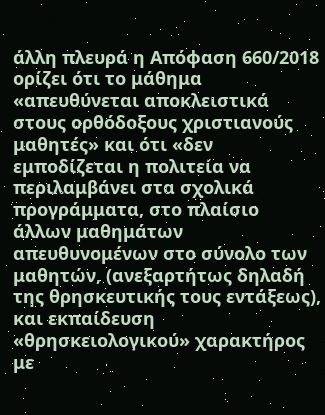άλλη πλευρά η Απόφαση 660/2018 ορίζει ότι το μάθημα «απευθύνεται αποκλειστικά στους ορθόδοξους χριστιανούς μαθητές» και ότι «δεν εμποδίζεται η πολιτεία να περιλαμβάνει στα σχολικά προγράμματα, στο πλαίσιο άλλων μαθημάτων απευθυνομένων στο σύνολο των μαθητών, (ανεξαρτήτως δηλαδή της θρησκευτικής τους εντάξεως), και εκπαίδευση «θρησκειολογικού» χαρακτήρος με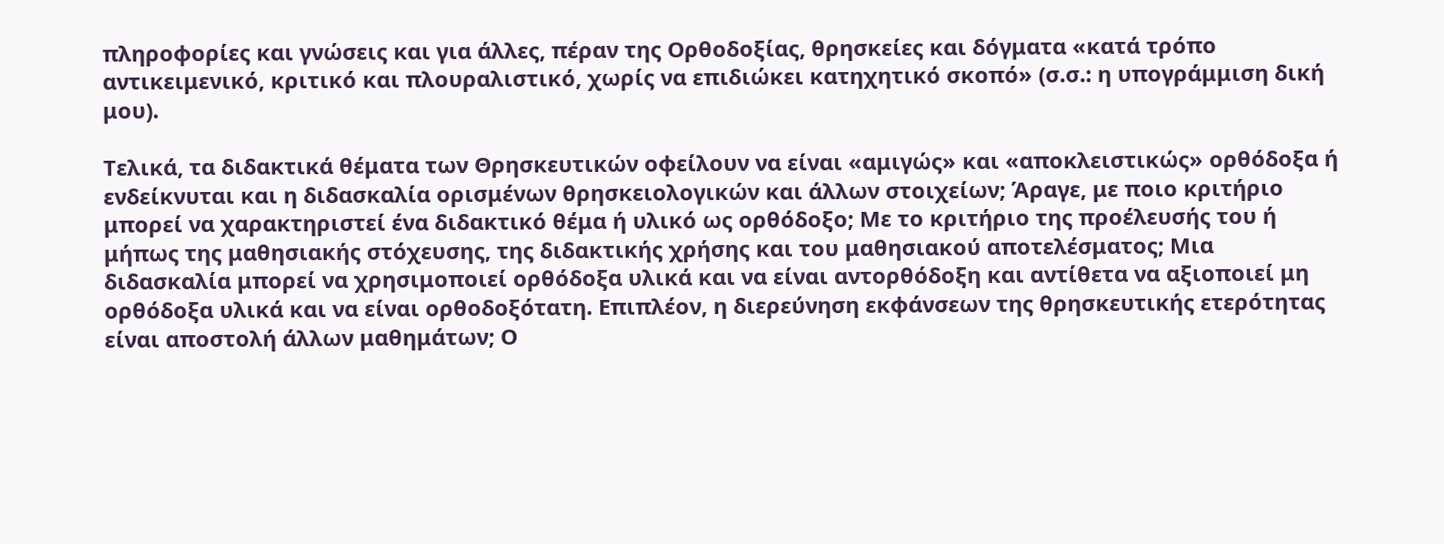πληροφορίες και γνώσεις και για άλλες, πέραν της Ορθοδοξίας, θρησκείες και δόγματα «κατά τρόπο αντικειμενικό, κριτικό και πλουραλιστικό, χωρίς να επιδιώκει κατηχητικό σκοπό» (σ.σ.: η υπογράμμιση δική μου).

Τελικά, τα διδακτικά θέματα των Θρησκευτικών οφείλουν να είναι «αμιγώς» και «αποκλειστικώς» ορθόδοξα ή ενδείκνυται και η διδασκαλία ορισμένων θρησκειολογικών και άλλων στοιχείων; Άραγε, με ποιο κριτήριο μπορεί να χαρακτηριστεί ένα διδακτικό θέμα ή υλικό ως ορθόδοξο; Με το κριτήριο της προέλευσής του ή μήπως της μαθησιακής στόχευσης, της διδακτικής χρήσης και του μαθησιακού αποτελέσματος; Μια διδασκαλία μπορεί να χρησιμοποιεί ορθόδοξα υλικά και να είναι αντορθόδοξη και αντίθετα να αξιοποιεί μη ορθόδοξα υλικά και να είναι ορθοδοξότατη. Επιπλέον, η διερεύνηση εκφάνσεων της θρησκευτικής ετερότητας είναι αποστολή άλλων μαθημάτων; Ο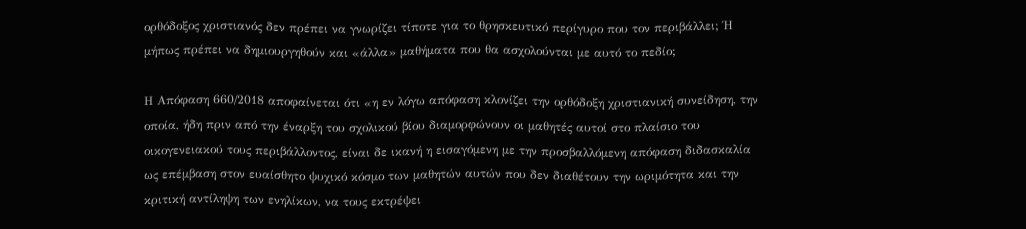ορθόδοξος χριστιανός δεν πρέπει να γνωρίζει τίποτε για το θρησκευτικό περίγυρο που τον περιβάλλει; Ή μήπως πρέπει να δημιουργηθούν και «άλλα» μαθήματα που θα ασχολούνται με αυτό το πεδίο;

Η Απόφαση 660/2018 αποφαίνεται ότι «η εν λόγω απόφαση κλονίζει την ορθόδοξη χριστιανική συνείδηση, την οποία, ήδη πριν από την έναρξη του σχολικού βίου διαμορφώνουν οι μαθητές αυτοί στο πλαίσιο του οικογενειακού τους περιβάλλοντος, είναι δε ικανή η εισαγόμενη με την προσβαλλόμενη απόφαση διδασκαλία ως επέμβαση στον ευαίσθητο ψυχικό κόσμο των μαθητών αυτών που δεν διαθέτουν την ωριμότητα και την κριτική αντίληψη των ενηλίκων, να τους εκτρέψει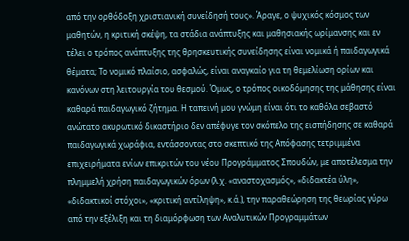από την ορθόδοξη χριστιανική συνείδησή τους». Άραγε, ο ψυχικός κόσμος των μαθητών, η κριτική σκέψη, τα στάδια ανάπτυξης και μαθησιακής ωρίμανσης και εν τέλει ο τρόπος ανάπτυξης της θρησκευτικής συνείδησης είναι νομικά ή παιδαγωγικά θέματα; Το νομικό πλαίσιο, ασφαλώς, είναι αναγκαίο για τη θεμελίωση ορίων και κανόνων στη λειτουργία του θεσμού. Όμως, ο τρόπος οικοδόμησης της μάθησης είναι καθαρά παιδαγωγικό ζήτημα. Η ταπεινή μου γνώμη είναι ότι το καθόλα σεβαστό ανώτατο ακυρωτικό δικαστήριο δεν απέφυγε τον σκόπελο της εισπήδησης σε καθαρά παιδαγωγικά χωράφια, εντάσσοντας στο σκεπτικό της Απόφασης τετριμμένα επιχειρήματα ενίων επικριτών του νέου Προγράμματος Σπουδών, με αποτέλεσμα την πλημμελή χρήση παιδαγωγικών όρων (λ.χ. «αναστοχασμός», «διδακτέα ύλη», «διδακτικοί στόχοι», «κριτική αντίληψη», κ.ά.), την παραθεώρηση της θεωρίας γύρω από την εξέλιξη και τη διαμόρφωση των Αναλυτικών Προγραμμάτων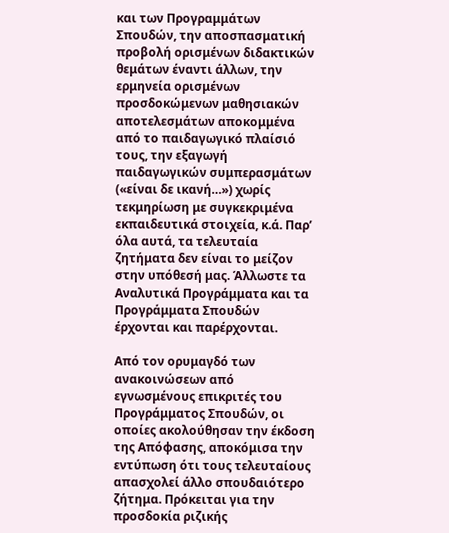και των Προγραμμάτων Σπουδών, την αποσπασματική προβολή ορισμένων διδακτικών θεμάτων έναντι άλλων, την ερμηνεία ορισμένων προσδοκώμενων μαθησιακών αποτελεσμάτων αποκομμένα από το παιδαγωγικό πλαίσιό τους, την εξαγωγή παιδαγωγικών συμπερασμάτων («είναι δε ικανή…») χωρίς τεκμηρίωση με συγκεκριμένα εκπαιδευτικά στοιχεία, κ.ά. Παρ’ όλα αυτά, τα τελευταία ζητήματα δεν είναι το μείζον στην υπόθεσή μας. Άλλωστε τα Αναλυτικά Προγράμματα και τα Προγράμματα Σπουδών έρχονται και παρέρχονται.

Από τον ορυμαγδό των ανακοινώσεων από εγνωσμένους επικριτές του Προγράμματος Σπουδών, οι οποίες ακολούθησαν την έκδοση της Απόφασης, αποκόμισα την εντύπωση ότι τους τελευταίους απασχολεί άλλο σπουδαιότερο ζήτημα. Πρόκειται για την προσδοκία ριζικής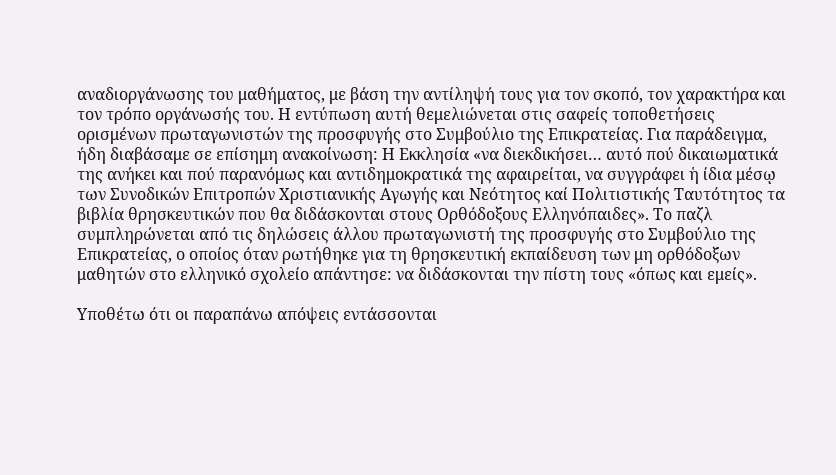αναδιοργάνωσης του μαθήματος, με βάση την αντίληψή τους για τον σκοπό, τον χαρακτήρα και τον τρόπο οργάνωσής του. Η εντύπωση αυτή θεμελιώνεται στις σαφείς τοποθετήσεις ορισμένων πρωταγωνιστών της προσφυγής στο Συμβούλιο της Επικρατείας. Για παράδειγμα, ήδη διαβάσαμε σε επίσημη ανακοίνωση: Η Εκκλησία «να διεκδικήσει… αυτό πού δικαιωματικά της ανήκει και πού παρανόμως και αντιδημοκρατικά της αφαιρείται, να συγγράφει ἡ ίδια μέσῳ των Συνοδικών Επιτροπών Χριστιανικής Αγωγής και Νεότητος καί Πολιτιστικής Ταυτότητος τα βιβλία θρησκευτικών που θα διδάσκονται στους Ορθόδοξους Ελληνόπαιδες». Το παζλ συμπληρώνεται από τις δηλώσεις άλλου πρωταγωνιστή της προσφυγής στο Συμβούλιο της Επικρατείας, ο οποίος όταν ρωτήθηκε για τη θρησκευτική εκπαίδευση των μη ορθόδοξων μαθητών στο ελληνικό σχολείο απάντησε: να διδάσκονται την πίστη τους «όπως και εμείς».

Υποθέτω ότι οι παραπάνω απόψεις εντάσσονται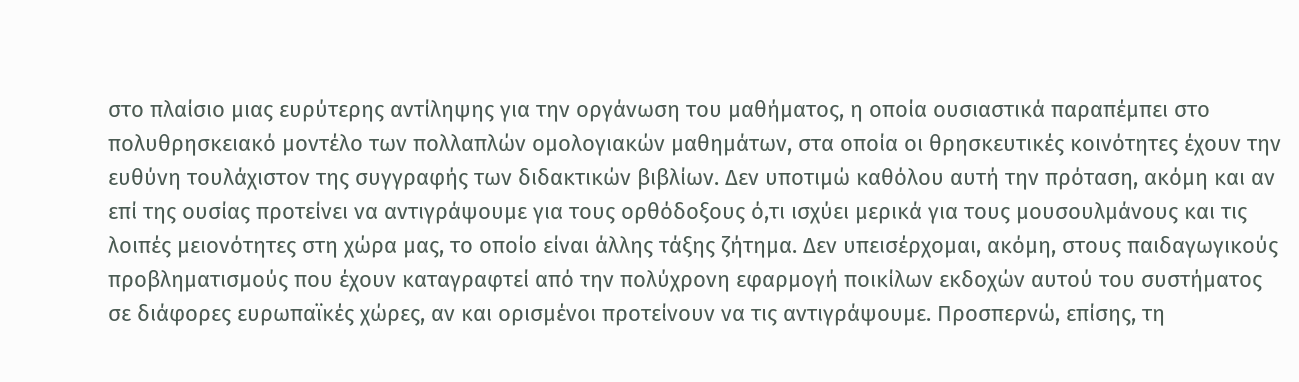στο πλαίσιο μιας ευρύτερης αντίληψης για την οργάνωση του μαθήματος, η οποία ουσιαστικά παραπέμπει στο πολυθρησκειακό μοντέλο των πολλαπλών ομολογιακών μαθημάτων, στα οποία οι θρησκευτικές κοινότητες έχουν την ευθύνη τουλάχιστον της συγγραφής των διδακτικών βιβλίων. Δεν υποτιμώ καθόλου αυτή την πρόταση, ακόμη και αν επί της ουσίας προτείνει να αντιγράψουμε για τους ορθόδοξους ό,τι ισχύει μερικά για τους μουσουλμάνους και τις λοιπές μειονότητες στη χώρα μας, το οποίο είναι άλλης τάξης ζήτημα. Δεν υπεισέρχομαι, ακόμη, στους παιδαγωγικούς προβληματισμούς που έχουν καταγραφτεί από την πολύχρονη εφαρμογή ποικίλων εκδοχών αυτού του συστήματος σε διάφορες ευρωπαϊκές χώρες, αν και ορισμένοι προτείνουν να τις αντιγράψουμε. Προσπερνώ, επίσης, τη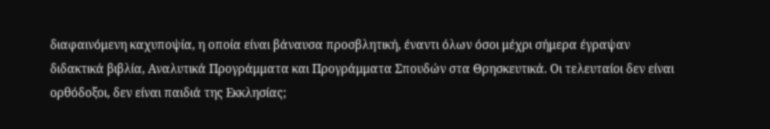διαφαινόμενη καχυποψία, η οποία είναι βάναυσα προσβλητική, έναντι όλων όσοι μέχρι σήμερα έγραψαν διδακτικά βιβλία, Αναλυτικά Προγράμματα και Προγράμματα Σπουδών στα Θρησκευτικά. Οι τελευταίοι δεν είναι ορθόδοξοι, δεν είναι παιδιά της Εκκλησίας;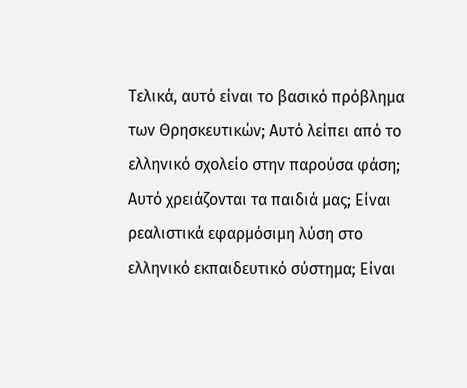Τελικά, αυτό είναι το βασικό πρόβλημα των Θρησκευτικών; Αυτό λείπει από το ελληνικό σχολείο στην παρούσα φάση; Αυτό χρειάζονται τα παιδιά μας; Είναι ρεαλιστικά εφαρμόσιμη λύση στο ελληνικό εκπαιδευτικό σύστημα; Είναι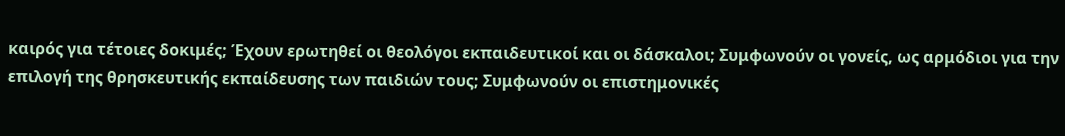καιρός για τέτοιες δοκιμές; Έχουν ερωτηθεί οι θεολόγοι εκπαιδευτικοί και οι δάσκαλοι; Συμφωνούν οι γονείς, ως αρμόδιοι για την επιλογή της θρησκευτικής εκπαίδευσης των παιδιών τους; Συμφωνούν οι επιστημονικές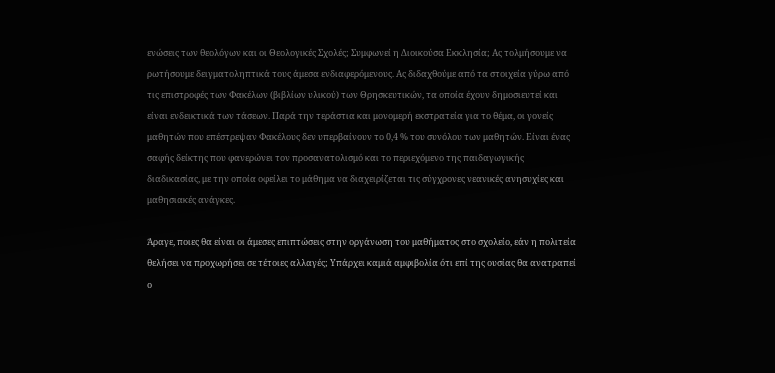ενώσεις των θεολόγων και οι Θεολογικές Σχολές; Συμφωνεί η Διοικούσα Εκκλησία; Ας τολμήσουμε να ρωτήσουμε δειγματοληπτικά τους άμεσα ενδιαφερόμενους. Ας διδαχθούμε από τα στοιχεία γύρω από τις επιστροφές των Φακέλων (βιβλίων υλικού) των Θρησκευτικών, τα οποία έχουν δημοσιευτεί και είναι ενδεικτικά των τάσεων. Παρά την τεράστια και μονομερή εκστρατεία για το θέμα, οι γονείς μαθητών που επέστρεψαν Φακέλους δεν υπερβαίνουν το 0,4 % του συνόλου των μαθητών. Είναι ένας σαφής δείκτης που φανερώνει τον προσανατολισμό και το περιεχόμενο της παιδαγωγικής διαδικασίας, με την οποία οφείλει το μάθημα να διαχειρίζεται τις σύγχρονες νεανικές ανησυχίες και μαθησιακές ανάγκες.

Άραγε, ποιες θα είναι οι άμεσες επιπτώσεις στην οργάνωση του μαθήματος στο σχολείο, εάν η πολιτεία θελήσει να προχωρήσει σε τέτοιες αλλαγές; Υπάρχει καμιά αμφιβολία ότι επί της ουσίας θα ανατραπεί ο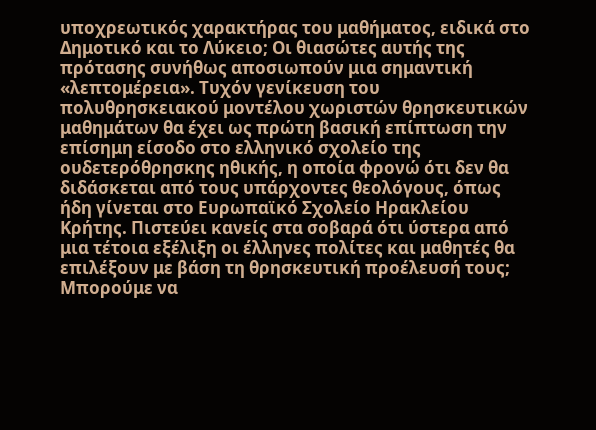υποχρεωτικός χαρακτήρας του μαθήματος, ειδικά στο Δημοτικό και το Λύκειο; Οι θιασώτες αυτής της πρότασης συνήθως αποσιωπούν μια σημαντική «λεπτομέρεια». Τυχόν γενίκευση του πολυθρησκειακού μοντέλου χωριστών θρησκευτικών μαθημάτων θα έχει ως πρώτη βασική επίπτωση την επίσημη είσοδο στο ελληνικό σχολείο της ουδετερόθρησκης ηθικής, η οποία φρονώ ότι δεν θα διδάσκεται από τους υπάρχοντες θεολόγους, όπως ήδη γίνεται στο Ευρωπαϊκό Σχολείο Ηρακλείου Κρήτης. Πιστεύει κανείς στα σοβαρά ότι ύστερα από μια τέτοια εξέλιξη οι έλληνες πολίτες και μαθητές θα επιλέξουν με βάση τη θρησκευτική προέλευσή τους; Μπορούμε να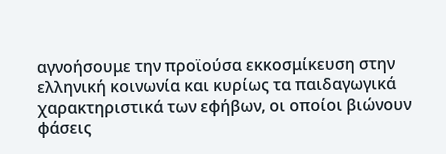αγνοήσουμε την προϊούσα εκκοσμίκευση στην ελληνική κοινωνία και κυρίως τα παιδαγωγικά χαρακτηριστικά των εφήβων, οι οποίοι βιώνουν φάσεις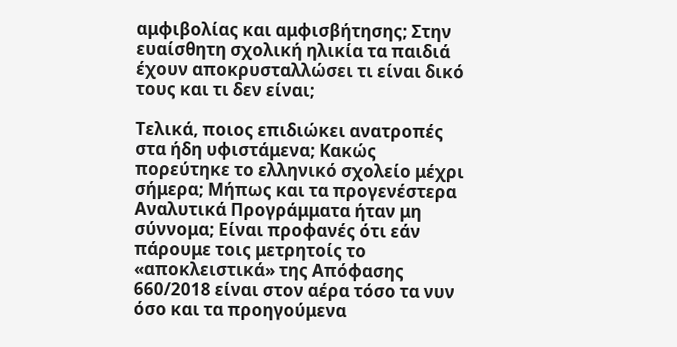αμφιβολίας και αμφισβήτησης; Στην ευαίσθητη σχολική ηλικία τα παιδιά έχουν αποκρυσταλλώσει τι είναι δικό τους και τι δεν είναι;

Τελικά, ποιος επιδιώκει ανατροπές στα ήδη υφιστάμενα; Κακώς πορεύτηκε το ελληνικό σχολείο μέχρι σήμερα; Μήπως και τα προγενέστερα Αναλυτικά Προγράμματα ήταν μη σύννομα; Είναι προφανές ότι εάν πάρουμε τοις μετρητοίς το «αποκλειστικά» της Απόφασης 660/2018 είναι στον αέρα τόσο τα νυν όσο και τα προηγούμενα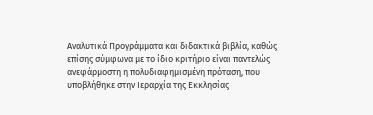Αναλυτικά Προγράμματα και διδακτικά βιβλία, καθώς επίσης σύμφωνα με το ίδιο κριτήριο είναι παντελώς ανεφάρμοστη η πολυδιαφημισμένη πρόταση, που υποβλήθηκε στην Ιεραρχία της Εκκλησίας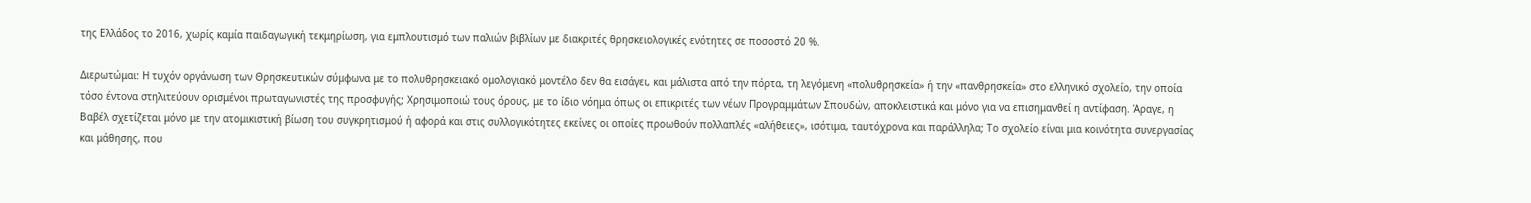της Ελλάδος το 2016, χωρίς καμία παιδαγωγική τεκμηρίωση, για εμπλουτισμό των παλιών βιβλίων με διακριτές θρησκειολογικές ενότητες σε ποσοστό 20 %.

Διερωτώμαι: Η τυχόν οργάνωση των Θρησκευτικών σύμφωνα με το πολυθρησκειακό ομολογιακό μοντέλο δεν θα εισάγει, και μάλιστα από την πόρτα, τη λεγόμενη «πολυθρησκεία» ή την «πανθρησκεία» στο ελληνικό σχολείο, την οποία τόσο έντονα στηλιτεύουν ορισμένοι πρωταγωνιστές της προσφυγής; Χρησιμοποιώ τους όρους, με το ίδιο νόημα όπως οι επικριτές των νέων Προγραμμάτων Σπουδών, αποκλειστικά και μόνο για να επισημανθεί η αντίφαση. Άραγε, η Βαβέλ σχετίζεται μόνο με την ατομικιστική βίωση του συγκρητισμού ή αφορά και στις συλλογικότητες εκείνες οι οποίες προωθούν πολλαπλές «αλήθειες», ισότιμα, ταυτόχρονα και παράλληλα; Το σχολείο είναι μια κοινότητα συνεργασίας και μάθησης, που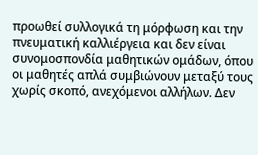προωθεί συλλογικά τη μόρφωση και την πνευματική καλλιέργεια και δεν είναι συνομοσπονδία μαθητικών ομάδων, όπου οι μαθητές απλά συμβιώνουν μεταξύ τους χωρίς σκοπό, ανεχόμενοι αλλήλων. Δεν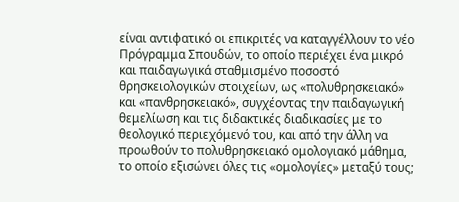είναι αντιφατικό οι επικριτές να καταγγέλλουν το νέο Πρόγραμμα Σπουδών, το οποίο περιέχει ένα μικρό και παιδαγωγικά σταθμισμένο ποσοστό θρησκειολογικών στοιχείων, ως «πολυθρησκειακό» και «πανθρησκειακό», συγχέοντας την παιδαγωγική θεμελίωση και τις διδακτικές διαδικασίες με το θεολογικό περιεχόμενό του, και από την άλλη να προωθούν το πολυθρησκειακό ομολογιακό μάθημα, το οποίο εξισώνει όλες τις «ομολογίες» μεταξύ τους;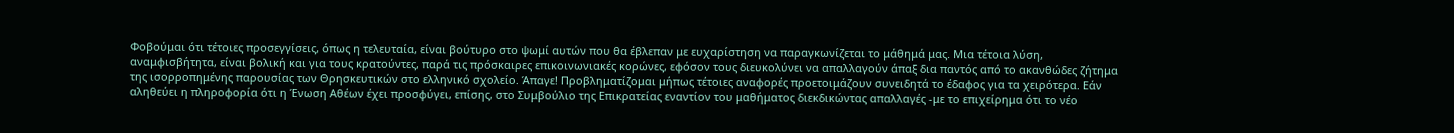Φοβούμαι ότι τέτοιες προσεγγίσεις, όπως η τελευταία, είναι βούτυρο στο ψωμί αυτών που θα έβλεπαν με ευχαρίστηση να παραγκωνίζεται το μάθημά μας. Μια τέτοια λύση, αναμφισβήτητα, είναι βολική και για τους κρατούντες, παρά τις πρόσκαιρες επικοινωνιακές κορώνες, εφόσον τους διευκολύνει να απαλλαγούν άπαξ δια παντός από το ακανθώδες ζήτημα της ισορροπημένης παρουσίας των Θρησκευτικών στο ελληνικό σχολείο. Άπαγε! Προβληματίζομαι μήπως τέτοιες αναφορές προετοιμάζουν συνειδητά το έδαφος για τα χειρότερα. Εάν αληθεύει η πληροφορία ότι η Ένωση Αθέων έχει προσφύγει, επίσης, στο Συμβούλιο της Επικρατείας εναντίον του μαθήματος διεκδικώντας απαλλαγές -με το επιχείρημα ότι το νέο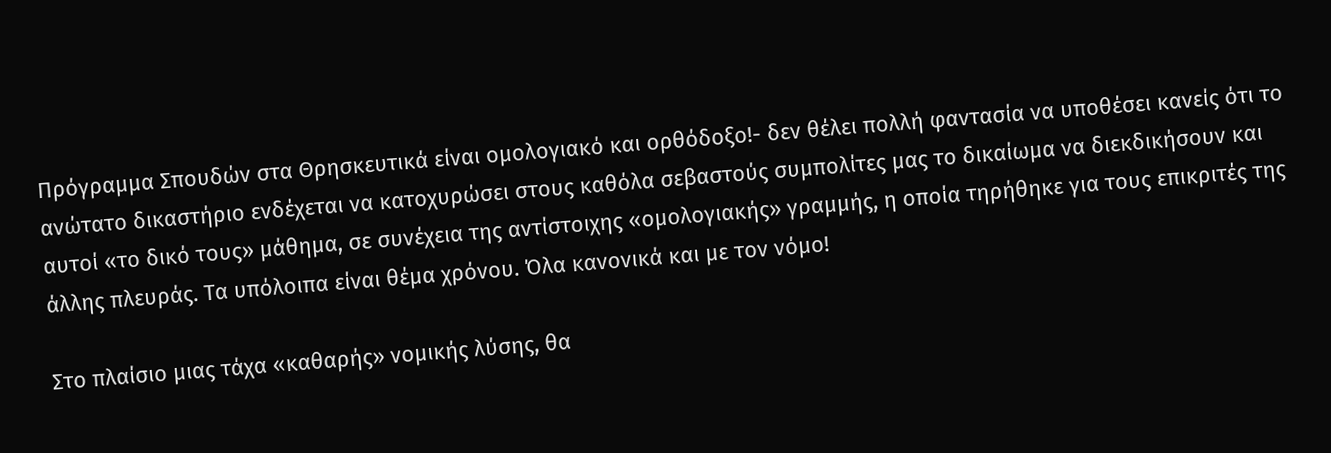Πρόγραμμα Σπουδών στα Θρησκευτικά είναι ομολογιακό και ορθόδοξο!- δεν θέλει πολλή φαντασία να υποθέσει κανείς ότι το ανώτατο δικαστήριο ενδέχεται να κατοχυρώσει στους καθόλα σεβαστούς συμπολίτες μας το δικαίωμα να διεκδικήσουν και αυτοί «το δικό τους» μάθημα, σε συνέχεια της αντίστοιχης «ομολογιακής» γραμμής, η οποία τηρήθηκε για τους επικριτές της άλλης πλευράς. Τα υπόλοιπα είναι θέμα χρόνου. Όλα κανονικά και με τον νόμο!

Στο πλαίσιο μιας τάχα «καθαρής» νομικής λύσης, θα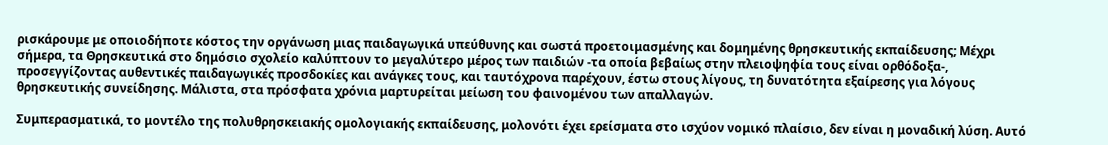ρισκάρουμε με οποιοδήποτε κόστος την οργάνωση μιας παιδαγωγικά υπεύθυνης και σωστά προετοιμασμένης και δομημένης θρησκευτικής εκπαίδευσης; Μέχρι σήμερα, τα Θρησκευτικά στο δημόσιο σχολείο καλύπτουν το μεγαλύτερο μέρος των παιδιών -τα οποία βεβαίως στην πλειοψηφία τους είναι ορθόδοξα-, προσεγγίζοντας αυθεντικές παιδαγωγικές προσδοκίες και ανάγκες τους, και ταυτόχρονα παρέχουν, έστω στους λίγους, τη δυνατότητα εξαίρεσης για λόγους θρησκευτικής συνείδησης. Μάλιστα, στα πρόσφατα χρόνια μαρτυρείται μείωση του φαινομένου των απαλλαγών.

Συμπερασματικά, το μοντέλο της πολυθρησκειακής ομολογιακής εκπαίδευσης, μολονότι έχει ερείσματα στο ισχύον νομικό πλαίσιο, δεν είναι η μοναδική λύση. Αυτό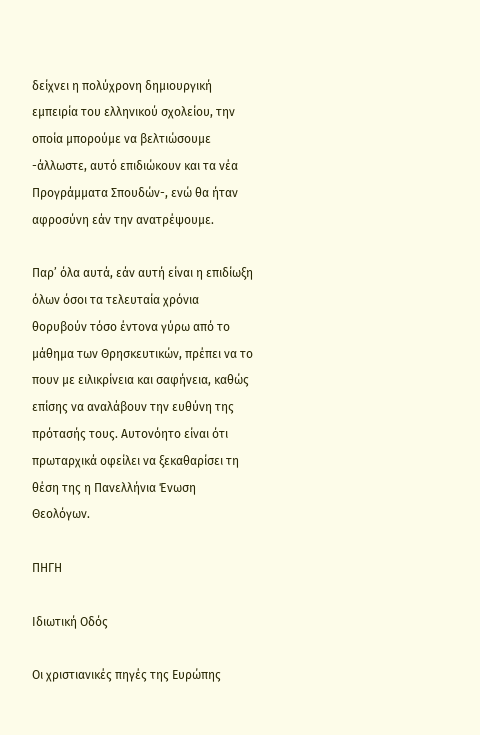δείχνει η πολύχρονη δημιουργική εμπειρία του ελληνικού σχολείου, την οποία μπορούμε να βελτιώσουμε -άλλωστε, αυτό επιδιώκουν και τα νέα Προγράμματα Σπουδών-, ενώ θα ήταν αφροσύνη εάν την ανατρέψουμε.

Παρ’ όλα αυτά, εάν αυτή είναι η επιδίωξη όλων όσοι τα τελευταία χρόνια θορυβούν τόσο έντονα γύρω από το μάθημα των Θρησκευτικών, πρέπει να το πουν με ειλικρίνεια και σαφήνεια, καθώς επίσης να αναλάβουν την ευθύνη της πρότασής τους. Αυτονόητο είναι ότι πρωταρχικά οφείλει να ξεκαθαρίσει τη θέση της η Πανελλήνια Ένωση Θεολόγων.

ΠΗΓΗ

Ιδιωτική Οδός

Οι χριστιανικές πηγές της Ευρώπης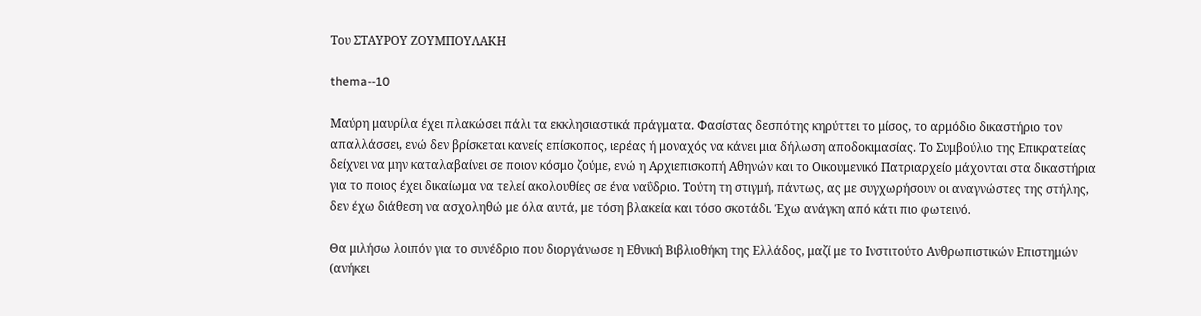Του ΣΤΑΥΡΟΥ ΖΟΥΜΠΟΥΛΑΚΗ

thema--10

Μαύρη μαυρίλα έχει πλακώσει πάλι τα εκκλησιαστικά πράγματα. Φασίστας δεσπότης κηρύττει το μίσος, το αρμόδιο δικαστήριο τον απαλλάσσει, ενώ δεν βρίσκεται κανείς επίσκοπος, ιερέας ή μοναχός να κάνει μια δήλωση αποδοκιμασίας. Το Συμβούλιο της Επικρατείας δείχνει να μην καταλαβαίνει σε ποιον κόσμο ζούμε, ενώ η Αρχιεπισκοπή Αθηνών και το Οικουμενικό Πατριαρχείο μάχονται στα δικαστήρια για το ποιος έχει δικαίωμα να τελεί ακολουθίες σε ένα ναΰδριο. Τούτη τη στιγμή, πάντως, ας με συγχωρήσουν οι αναγνώστες της στήλης, δεν έχω διάθεση να ασχοληθώ με όλα αυτά, με τόση βλακεία και τόσο σκοτάδι. Έχω ανάγκη από κάτι πιο φωτεινό.

Θα μιλήσω λοιπόν για το συνέδριο που διοργάνωσε η Εθνική Βιβλιοθήκη της Ελλάδος, μαζί με το Ινστιτούτο Ανθρωπιστικών Επιστημών (ανήκει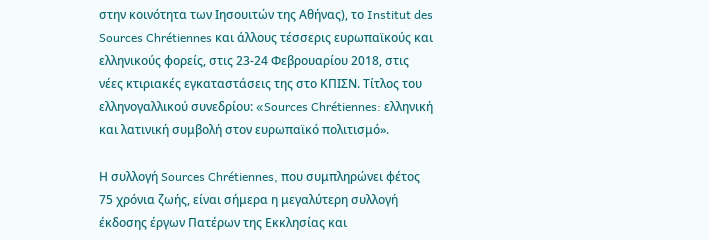στην κοινότητα των Ιησουιτών της Αθήνας), το Institut des Sources Chrétiennes και άλλους τέσσερις ευρωπαϊκούς και ελληνικούς φορείς, στις 23-24 Φεβρουαρίου 2018, στις νέες κτιριακές εγκαταστάσεις της στο ΚΠΙΣΝ. Τίτλος του ελληνογαλλικού συνεδρίου: «Sources Chrétiennes: ελληνική και λατινική συμβολή στον ευρωπαϊκό πολιτισμό».

Η συλλογή Sources Chrétiennes, που συμπληρώνει φέτος 75 χρόνια ζωής, είναι σήμερα η μεγαλύτερη συλλογή έκδοσης έργων Πατέρων της Εκκλησίας και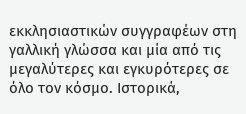εκκλησιαστικών συγγραφέων στη γαλλική γλώσσα και μία από τις μεγαλύτερες και εγκυρότερες σε όλο τον κόσμο. Ιστορικά,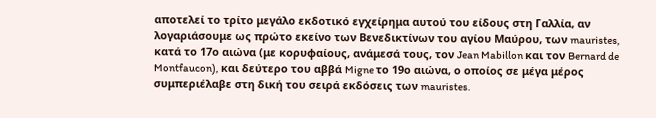αποτελεί το τρίτο μεγάλο εκδοτικό εγχείρημα αυτού του είδους στη Γαλλία, αν λογαριάσουμε ως πρώτο εκείνο των Βενεδικτίνων του αγίου Μαύρου, των mauristes, κατά το 17ο αιώνα (με κορυφαίους, ανάμεσά τους, τον Jean Mabillon και τον Bernard de Montfaucon), και δεύτερο του αββά Migne το 19ο αιώνα, ο οποίος σε μέγα μέρος συμπεριέλαβε στη δική του σειρά εκδόσεις των mauristes.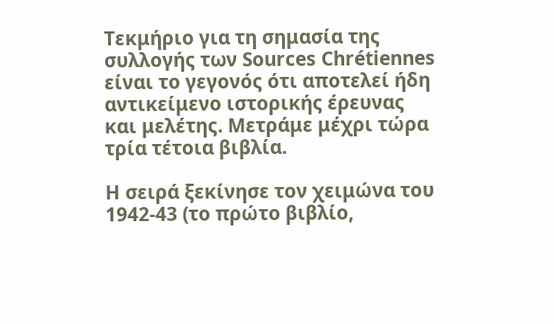Τεκμήριο για τη σημασία της συλλογής των Sources Chrétiennes είναι το γεγονός ότι αποτελεί ήδη αντικείμενο ιστορικής έρευνας και μελέτης. Μετράμε μέχρι τώρα τρία τέτοια βιβλία.

Η σειρά ξεκίνησε τον χειμώνα του 1942-43 (το πρώτο βιβλίο,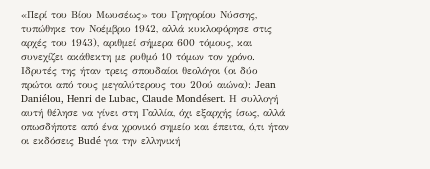«Περί του Βίου Μωυσέως» του Γρηγορίου Νύσσης, τυπώθηκε τον Νοέμβριο 1942, αλλά κυκλοφόρησε στις αρχές του 1943), αριθμεί σήμερα 600 τόμους, και συνεχίζει ακάθεκτη με ρυθμό 10 τόμων τον χρόνο. Ιδρυτές της ήταν τρεις σπουδαίοι θεολόγοι (οι δύο πρώτοι από τους μεγαλύτερους του 20ού αιώνα): Jean Daniélou, Henri de Lubac, Claude Mondésert. Η συλλογή αυτή θέλησε να γίνει στη Γαλλία, όχι εξαρχής ίσως, αλλά οπωσδήποτε από ένα χρονικό σημείο και έπειτα, ό,τι ήταν οι εκδόσεις Budé για την ελληνική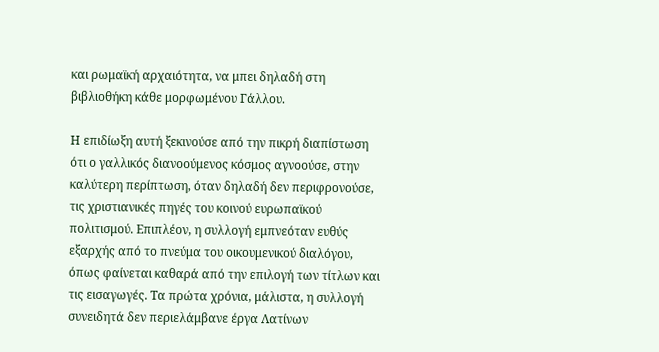και ρωμαϊκή αρχαιότητα, να μπει δηλαδή στη βιβλιοθήκη κάθε μορφωμένου Γάλλου.

Η επιδίωξη αυτή ξεκινούσε από την πικρή διαπίστωση ότι ο γαλλικός διανοούμενος κόσμος αγνοούσε, στην καλύτερη περίπτωση, όταν δηλαδή δεν περιφρονούσε, τις χριστιανικές πηγές του κοινού ευρωπαϊκού πολιτισμού. Επιπλέον, η συλλογή εμπνεόταν ευθύς εξαρχής από το πνεύμα του οικουμενικού διαλόγου, όπως φαίνεται καθαρά από την επιλογή των τίτλων και τις εισαγωγές. Τα πρώτα χρόνια, μάλιστα, η συλλογή συνειδητά δεν περιελάμβανε έργα Λατίνων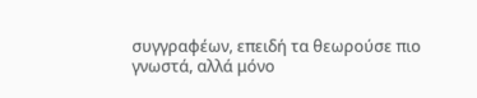συγγραφέων, επειδή τα θεωρούσε πιο γνωστά, αλλά μόνο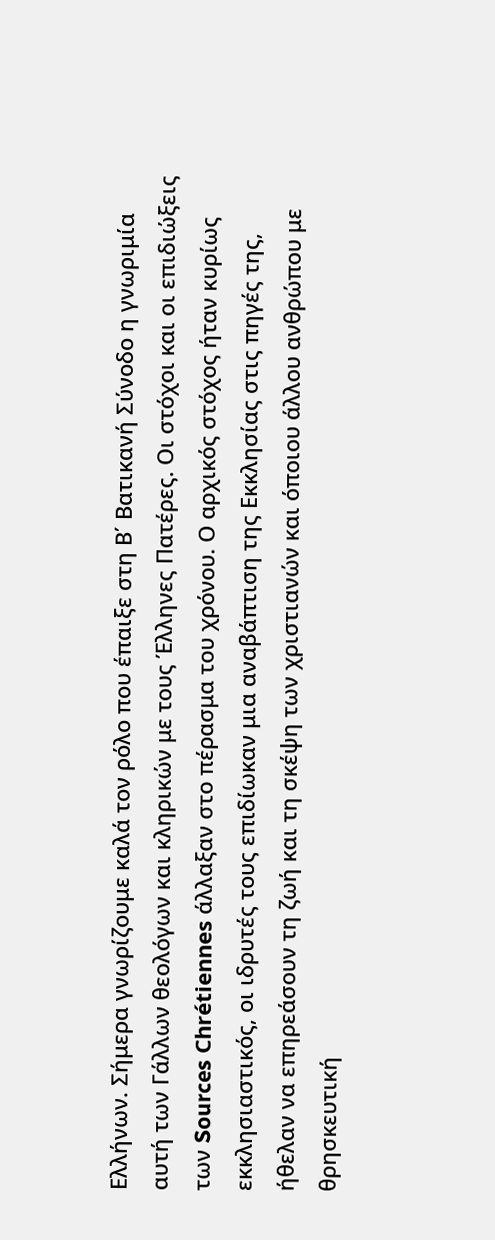Ελλήνων. Σήμερα γνωρίζουμε καλά τον ρόλο που έπαιξε στη Β΄ Βατικανή Σύνοδο η γνωριμία αυτή των Γάλλων θεολόγων και κληρικών με τους Έλληνες Πατέρες. Οι στόχοι και οι επιδιώξεις των Sources Chrétiennes άλλαξαν στο πέρασμα του χρόνου. Ο αρχικός στόχος ήταν κυρίως εκκλησιαστικός, οι ιδρυτές τους επιδίωκαν μια αναβάπτιση της Εκκλησίας στις πηγές της, ήθελαν να επηρεάσουν τη ζωή και τη σκέψη των χριστιανών και όποιου άλλου ανθρώπου με θρησκευτική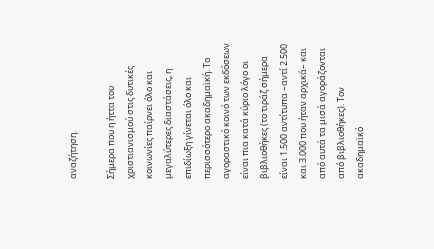αναζήτηση.

Σήμερα που η ήττα του χριστιανισμού στις δυτικές κοινωνίες παίρνει όλο και μεγαλύτερες διαστάσεις, η επιδίωξη γίνεται όλο και περισσότερο ακαδημαϊκή. Το αγοραστικό κοινό των εκδόσεων είναι πια κατά κύριο λόγο οι βιβλιοθήκες (το τιράζ σήμερα είναι 1.500 αντίτυπα –αντί 2.500 και 3.000 που ήταν αρχικά– και από αυτά τα μισά αγοράζονται από βιβλιοθήκες). Τον ακαδημαϊκό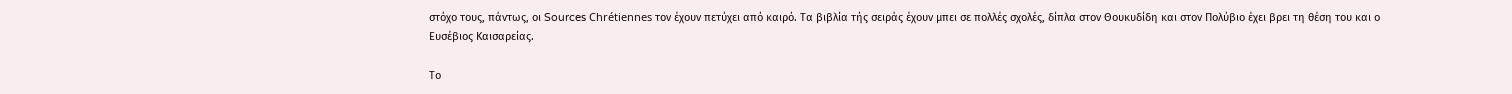στόχο τους, πάντως, οι Sources Chrétiennes τον έχουν πετύχει από καιρό. Τα βιβλία τής σειράς έχουν μπει σε πολλές σχολές, δίπλα στον Θουκυδίδη και στον Πολύβιο έχει βρει τη θέση του και ο Ευσέβιος Καισαρείας.

Το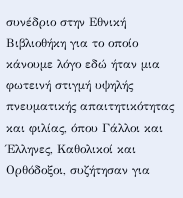συνέδριο στην Εθνική Βιβλιοθήκη για το οποίο κάνουμε λόγο εδώ ήταν μια φωτεινή στιγμή υψηλής πνευματικής απαιτητικότητας και φιλίας, όπου Γάλλοι και Έλληνες, Καθολικοί και Ορθόδοξοι, συζήτησαν για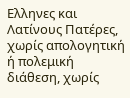Ελληνες και Λατίνους Πατέρες, χωρίς απολογητική ή πολεμική διάθεση, χωρίς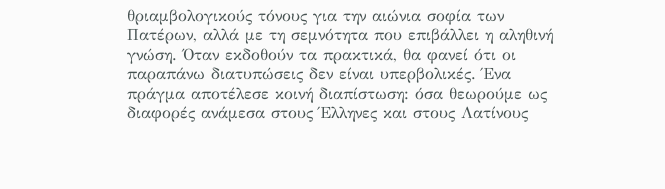θριαμβολογικούς τόνους για την αιώνια σοφία των Πατέρων, αλλά με τη σεμνότητα που επιβάλλει η αληθινή γνώση. Όταν εκδοθούν τα πρακτικά, θα φανεί ότι οι παραπάνω διατυπώσεις δεν είναι υπερβολικές. Ένα πράγμα αποτέλεσε κοινή διαπίστωση: όσα θεωρούμε ως διαφορές ανάμεσα στους Έλληνες και στους Λατίνους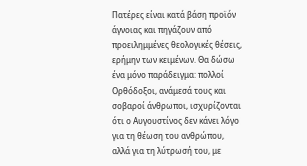Πατέρες είναι κατά βάση προϊόν άγνοιας και πηγάζουν από προειλημμένες θεολογικές θέσεις, ερήμην των κειμένων. Θα δώσω ένα μόνο παράδειγμα: πολλοί Ορθόδοξοι, ανάμεσά τους και σοβαροί άνθρωποι, ισχυρίζονται ότι ο Αυγουστίνος δεν κάνει λόγο για τη θέωση του ανθρώπου, αλλά για τη λύτρωσή του, με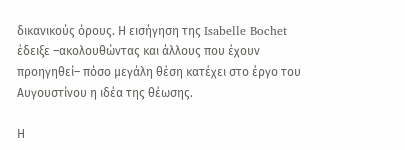δικανικούς όρους. Η εισήγηση της Isabelle Bochet έδειξε –ακολουθώντας και άλλους που έχουν προηγηθεί– πόσο μεγάλη θέση κατέχει στο έργο του Αυγουστίνου η ιδέα της θέωσης.

Η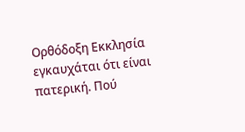Ορθόδοξη Εκκλησία εγκαυχάται ότι είναι πατερική. Πού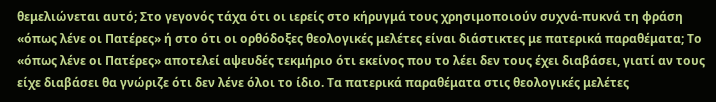θεμελιώνεται αυτό; Στο γεγονός τάχα ότι οι ιερείς στο κήρυγμά τους χρησιμοποιούν συχνά-πυκνά τη φράση «όπως λένε οι Πατέρες» ή στο ότι οι ορθόδοξες θεολογικές μελέτες είναι διάστικτες με πατερικά παραθέματα; Το «όπως λένε οι Πατέρες» αποτελεί αψευδές τεκμήριο ότι εκείνος που το λέει δεν τους έχει διαβάσει, γιατί αν τους είχε διαβάσει θα γνώριζε ότι δεν λένε όλοι το ίδιο. Τα πατερικά παραθέματα στις θεολογικές μελέτες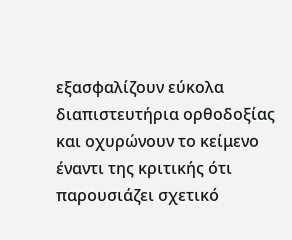εξασφαλίζουν εύκολα διαπιστευτήρια ορθοδοξίας και οχυρώνουν το κείμενο έναντι της κριτικής ότι παρουσιάζει σχετικό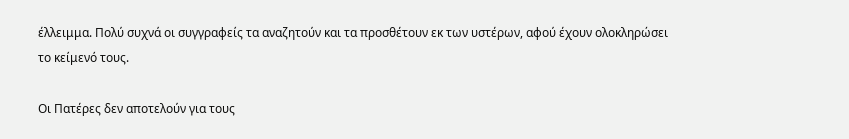έλλειμμα. Πολύ συχνά οι συγγραφείς τα αναζητούν και τα προσθέτουν εκ των υστέρων, αφού έχουν ολοκληρώσει το κείμενό τους.

Οι Πατέρες δεν αποτελούν για τους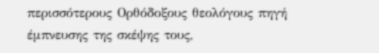περισσότερους Ορθόδοξους θεολόγους πηγή έμπνευσης της σκέψης τους,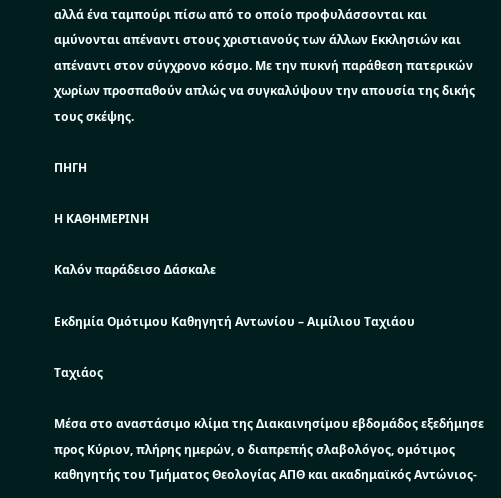αλλά ένα ταμπούρι πίσω από το οποίο προφυλάσσονται και αμύνονται απέναντι στους χριστιανούς των άλλων Εκκλησιών και απέναντι στον σύγχρονο κόσμο. Με την πυκνή παράθεση πατερικών χωρίων προσπαθούν απλώς να συγκαλύψουν την απουσία της δικής τους σκέψης.

ΠΗΓΗ

Η ΚΑΘΗΜΕΡΙΝΗ

Καλόν παράδεισο Δάσκαλε

Εκδημία Ομότιμου Καθηγητή Αντωνίου – Αιμίλιου Ταχιάου

Ταχιάος

Μέσα στο αναστάσιμο κλίμα της Διακαινησίμου εβδομάδος εξεδήμησε προς Κύριον, πλήρης ημερών, ο διαπρεπής σλαβολόγος, ομότιμος καθηγητής του Τμήματος Θεολογίας ΑΠΘ και ακαδημαϊκός Αντώνιος-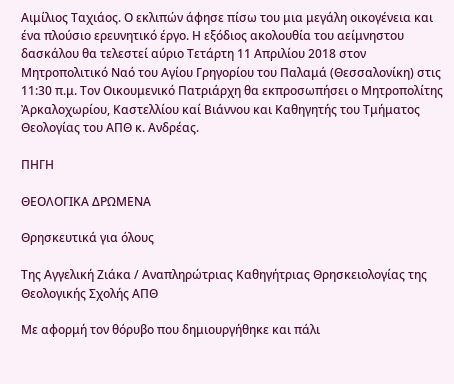Αιμίλιος Ταχιάος. Ο εκλιπών άφησε πίσω του μια μεγάλη οικογένεια και ένα πλούσιο ερευνητικό έργο. Η εξόδιος ακολουθία του αείμνηστου δασκάλου θα τελεστεί αύριο Τετάρτη 11 Απριλίου 2018 στον Μητροπολιτικό Ναό του Αγίου Γρηγορίου του Παλαμά (Θεσσαλονίκη) στις 11:30 π.μ. Τον Οικουμενικό Πατριάρχη θα εκπροσωπήσει ο Μητροπολίτης Ἀρκαλοχωρίου, Καστελλίου καί Βιάννου και Καθηγητής του Τμήματος Θεολογίας του ΑΠΘ κ. Ανδρέας.

ΠΗΓΗ

ΘΕΟΛΟΓΙΚΑ ΔΡΩΜΕΝΑ

Θρησκευτικά για όλους

Της Αγγελική Ζιάκα / Αναπληρώτριας Καθηγήτριας Θρησκειολογίας της Θεολογικής Σχολής ΑΠΘ

Με αφορμή τον θόρυβο που δημιουργήθηκε και πάλι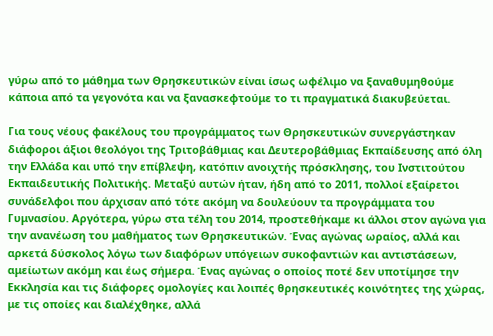γύρω από το μάθημα των Θρησκευτικών είναι ίσως ωφέλιμο να ξαναθυμηθούμε κάποια από τα γεγονότα και να ξανασκεφτούμε το τι πραγματικά διακυβεύεται.

Για τους νέους φακέλους του προγράμματος των Θρησκευτικών συνεργάστηκαν διάφοροι άξιοι θεολόγοι της Τριτοβάθμιας και Δευτεροβάθμιας Εκπαίδευσης από όλη την Ελλάδα και υπό την επίβλεψη, κατόπιν ανοιχτής πρόσκλησης, του Ινστιτούτου Εκπαιδευτικής Πολιτικής. Μεταξύ αυτών ήταν, ήδη από το 2011, πολλοί εξαίρετοι συνάδελφοι που άρχισαν από τότε ακόμη να δουλεύουν τα προγράμματα του Γυμνασίου. Αργότερα, γύρω στα τέλη του 2014, προστεθήκαμε κι άλλοι στον αγώνα για την ανανέωση του μαθήματος των Θρησκευτικών. Ένας αγώνας ωραίος, αλλά και αρκετά δύσκολος λόγω των διαφόρων υπόγειων συκοφαντιών και αντιστάσεων, αμείωτων ακόμη και έως σήμερα. Ένας αγώνας ο οποίος ποτέ δεν υποτίμησε την Εκκλησία και τις διάφορες ομολογίες και λοιπές θρησκευτικές κοινότητες της χώρας, με τις οποίες και διαλέχθηκε, αλλά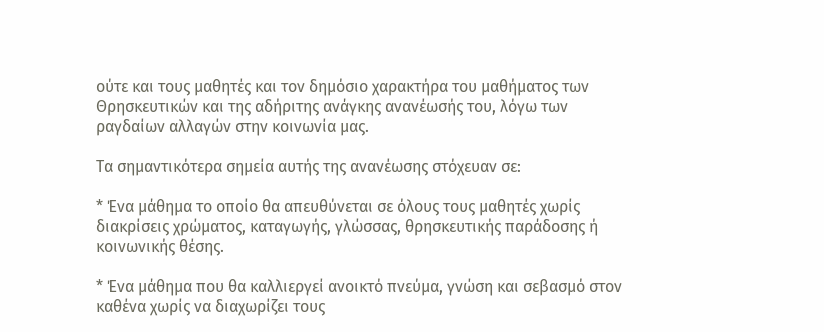ούτε και τους μαθητές και τον δημόσιο χαρακτήρα του μαθήματος των Θρησκευτικών και της αδήριτης ανάγκης ανανέωσής του, λόγω των ραγδαίων αλλαγών στην κοινωνία μας.

Τα σημαντικότερα σημεία αυτής της ανανέωσης στόχευαν σε:

* Ένα μάθημα το οποίο θα απευθύνεται σε όλους τους μαθητές χωρίς διακρίσεις χρώματος, καταγωγής, γλώσσας, θρησκευτικής παράδοσης ή κοινωνικής θέσης.

* Ένα μάθημα που θα καλλιεργεί ανοικτό πνεύμα, γνώση και σεβασμό στον καθένα χωρίς να διαχωρίζει τους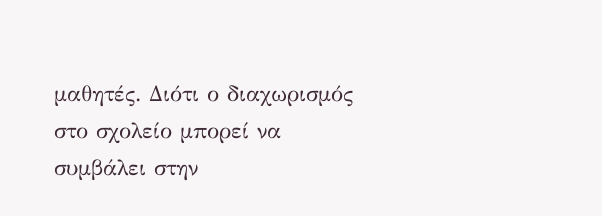μαθητές. Διότι ο διαχωρισμός στο σχολείο μπορεί να συμβάλει στην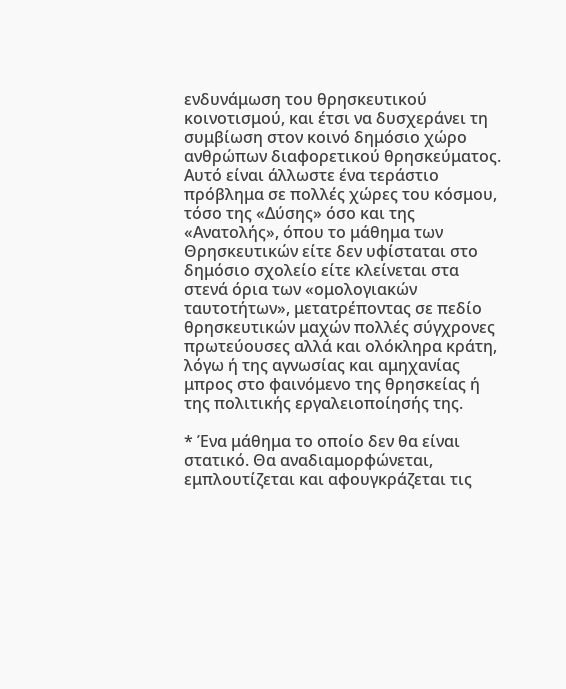ενδυνάμωση του θρησκευτικού κοινοτισμού, και έτσι να δυσχεράνει τη συμβίωση στον κοινό δημόσιο χώρο ανθρώπων διαφορετικού θρησκεύματος. Αυτό είναι άλλωστε ένα τεράστιο πρόβλημα σε πολλές χώρες του κόσμου, τόσο της «Δύσης» όσο και της «Ανατολής», όπου το μάθημα των Θρησκευτικών είτε δεν υφίσταται στο δημόσιο σχολείο είτε κλείνεται στα στενά όρια των «ομολογιακών ταυτοτήτων», μετατρέποντας σε πεδίο θρησκευτικών μαχών πολλές σύγχρονες πρωτεύουσες αλλά και ολόκληρα κράτη, λόγω ή της αγνωσίας και αμηχανίας μπρος στο φαινόμενο της θρησκείας ή της πολιτικής εργαλειοποίησής της.

* Ένα μάθημα το οποίο δεν θα είναι στατικό. Θα αναδιαμορφώνεται, εμπλουτίζεται και αφουγκράζεται τις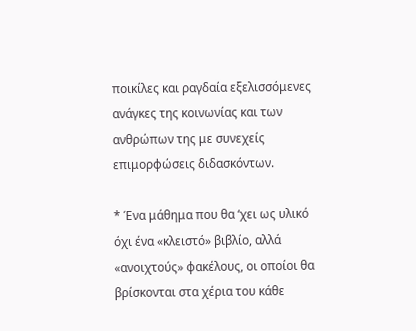ποικίλες και ραγδαία εξελισσόμενες ανάγκες της κοινωνίας και των ανθρώπων της με συνεχείς επιμορφώσεις διδασκόντων.

* Ένα μάθημα που θα ‘χει ως υλικό όχι ένα «κλειστό» βιβλίο, αλλά «ανοιχτούς» φακέλους, οι οποίοι θα βρίσκονται στα χέρια του κάθε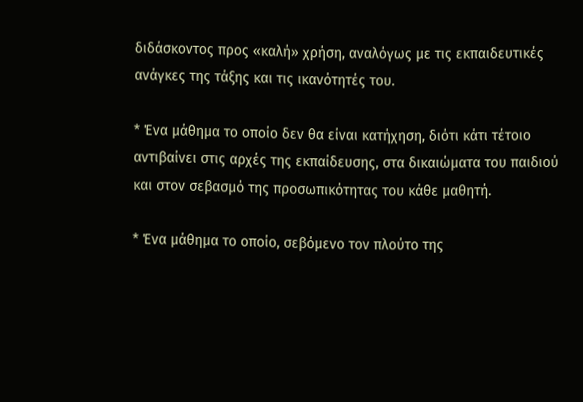διδάσκοντος προς «καλή» χρήση, αναλόγως με τις εκπαιδευτικές ανάγκες της τάξης και τις ικανότητές του.

* Ένα μάθημα το οποίο δεν θα είναι κατήχηση, διότι κάτι τέτοιο αντιβαίνει στις αρχές της εκπαίδευσης, στα δικαιώματα του παιδιού και στον σεβασμό της προσωπικότητας του κάθε μαθητή.

* Ένα μάθημα το οποίο, σεβόμενο τον πλούτο της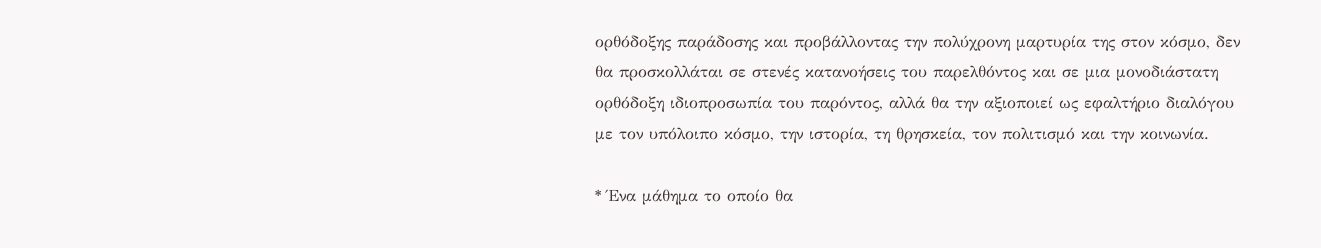ορθόδοξης παράδοσης και προβάλλοντας την πολύχρονη μαρτυρία της στον κόσμο, δεν θα προσκολλάται σε στενές κατανοήσεις του παρελθόντος και σε μια μονοδιάστατη ορθόδοξη ιδιοπροσωπία του παρόντος, αλλά θα την αξιοποιεί ως εφαλτήριο διαλόγου με τον υπόλοιπο κόσμο, την ιστορία, τη θρησκεία, τον πολιτισμό και την κοινωνία.

* Ένα μάθημα το οποίο θα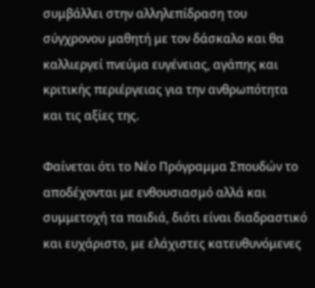συμβάλλει στην αλληλεπίδραση του σύγχρονου μαθητή με τον δάσκαλο και θα καλλιεργεί πνεύμα ευγένειας, αγάπης και κριτικής περιέργειας για την ανθρωπότητα και τις αξίες της.

Φαίνεται ότι το Νέο Πρόγραμμα Σπουδών το αποδέχονται με ενθουσιασμό αλλά και συμμετοχή τα παιδιά, διότι είναι διαδραστικό και ευχάριστο, με ελάχιστες κατευθυνόμενες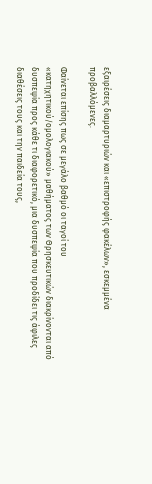εξαιρέσεις διαμαρτυριών και «επιστροφής φακέλων», εσκεμμένα προβαλλόμενες.

Φαίνεται επίσης πως σε μεγάλο βαθμό οι ταγοί του «κατηχητικού/ομολογιακού» μαθήματος των Θρησκευτικών διακρίνονται από δυσπεψία προς κάθε τι διαφορετικό, μια δυσπεψία που προδίδει τις άφιλες διαθέσεις τους και την παιδεία τους,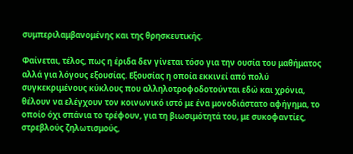συμπεριλαμβανομένης και της θρησκευτικής.

Φαίνεται, τέλος, πως η έριδα δεν γίνεται τόσο για την ουσία του μαθήματος αλλά για λόγους εξουσίας. Εξουσίας η οποία εκκινεί από πολύ συγκεκριμένους κύκλους που αλληλοτροφοδοτούνται εδώ και χρόνια, θέλουν να ελέγχουν τον κοινωνικό ιστό με ένα μονοδιάστατο αφήγημα, το οποίο όχι σπάνια το τρέφουν, για τη βιωσιμότητά του, με συκοφαντίες, στρεβλούς ζηλωτισμούς,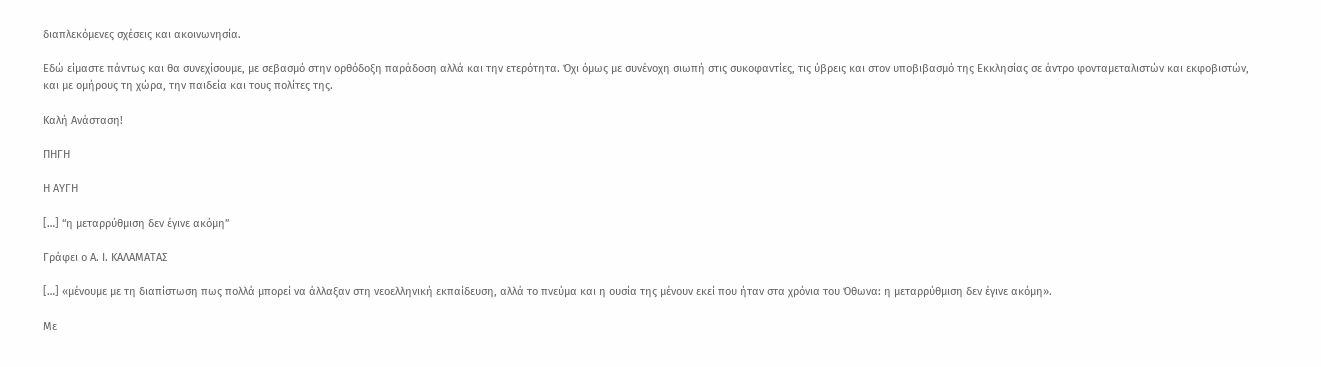διαπλεκόμενες σχέσεις και ακοινωνησία.

Εδώ είμαστε πάντως και θα συνεχίσουμε, με σεβασμό στην ορθόδοξη παράδοση αλλά και την ετερότητα. Όχι όμως με συνένοχη σιωπή στις συκοφαντίες, τις ύβρεις και στον υποβιβασμό της Εκκλησίας σε άντρο φονταμεταλιστών και εκφοβιστών, και με ομήρους τη χώρα, την παιδεία και τους πολίτες της.

Καλή Ανάσταση!

ΠΗΓΗ

Η ΑΥΓΗ

[…] “η μεταρρύθμιση δεν έγινε ακόμη”

Γράφει ο Α. Ι. ΚΑΛΑΜΑΤΑΣ

[…] «μένουμε με τη διαπίστωση πως πολλά μπορεί να άλλαξαν στη νεοελληνική εκπαίδευση, αλλά το πνεύμα και η ουσία της μένουν εκεί που ήταν στα χρόνια του Όθωνα: η μεταρρύθμιση δεν έγινε ακόμη».

Με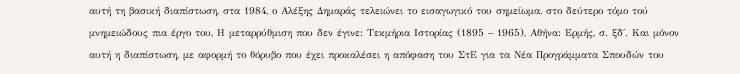αυτή τη βασική διαπίστωση, στα 1984, ο Αλέξης Δημαράς τελειώνει το εισαγωγικό του σημείωμα, στο δεύτερο τόμο τού μνημειώδους πια έργο του, Η μεταρρύθμιση που δεν έγινε: Τεκμήρια Ιστορίας (1895 – 1965), Αθήνα: Ερμής, σ. ξδ΄. Και μόνον αυτή η διαπίστωση, με αφορμή το θόρυβο που έχει προκαλέσει η απόφαση του ΣτΕ για τα Νέα Προγράμματα Σπουδών του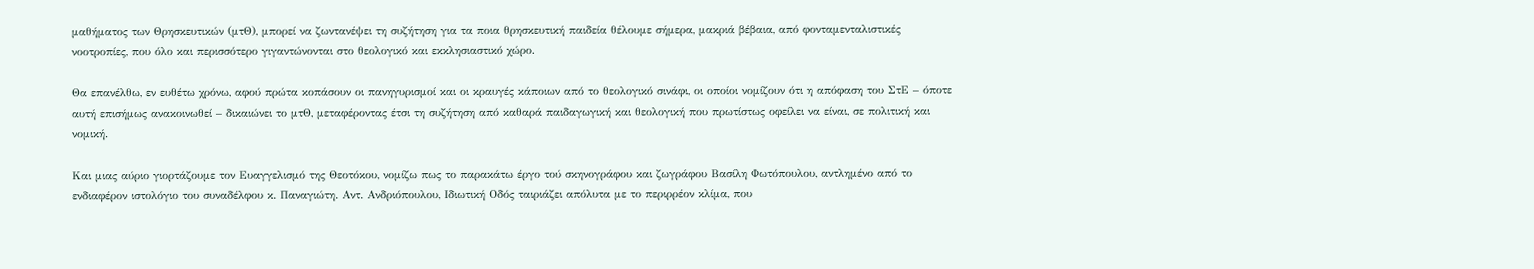μαθήματος των Θρησκευτικών (μτΘ), μπορεί να ζωντανέψει τη συζήτηση για τα ποια θρησκευτική παιδεία θέλουμε σήμερα, μακριά βέβαια, από φονταμενταλιστικές νοοτροπίες, που όλο και περισσότερο γιγαντώνονται στο θεολογικό και εκκλησιαστικό χώρο.

Θα επανέλθω, εν ευθέτω χρόνω, αφού πρώτα κοπάσουν οι πανηγυρισμοί και οι κραυγές κάποιων από το θεολογικό σινάφι, οι οποίοι νομίζουν ότι η απόφαση του ΣτΕ – όποτε αυτή επισήμως ανακοινωθεί – δικαιώνει το μτΘ, μεταφέροντας έτσι τη συζήτηση από καθαρά παιδαγωγική και θεολογική που πρωτίστως οφείλει να είναι, σε πολιτική και νομική.

Και μιας αύριο γιορτάζουμε τον Ευαγγελισμό της Θεοτόκου, νομίζω πως το παρακάτω έργο τού σκηνογράφου και ζωγράφου Βασίλη Φωτόπουλου, αντλημένο από το ενδιαφέρον ιστολόγιο του συναδέλφου κ. Παναγιώτη. Αντ. Ανδριόπουλου, Ιδιωτική Οδός ταιριάζει απόλυτα με το περιρρέον κλίμα, που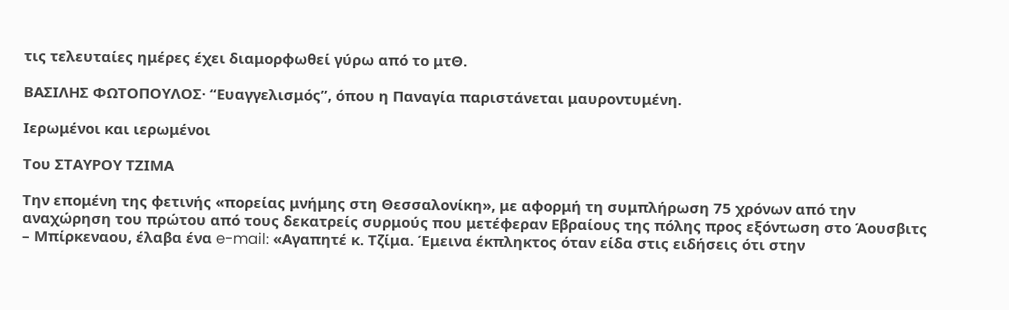τις τελευταίες ημέρες έχει διαμορφωθεί γύρω από το μτΘ.

ΒΑΣΙΛΗΣ ΦΩΤΟΠΟΥΛΟΣ· “Ευαγγελισμός”, όπου η Παναγία παριστάνεται μαυροντυμένη.

Ιερωμένοι και ιερωμένοι

Του ΣΤΑΥΡΟΥ ΤΖΙΜΑ

Την επομένη της φετινής «πορείας μνήμης στη Θεσσαλονίκη», με αφορμή τη συμπλήρωση 75 χρόνων από την αναχώρηση του πρώτου από τους δεκατρείς συρμούς που μετέφεραν Εβραίους της πόλης προς εξόντωση στο Άουσβιτς – Μπίρκεναου, έλαβα ένα e-mail: «Αγαπητέ κ. Τζίμα. Έμεινα έκπληκτος όταν είδα στις ειδήσεις ότι στην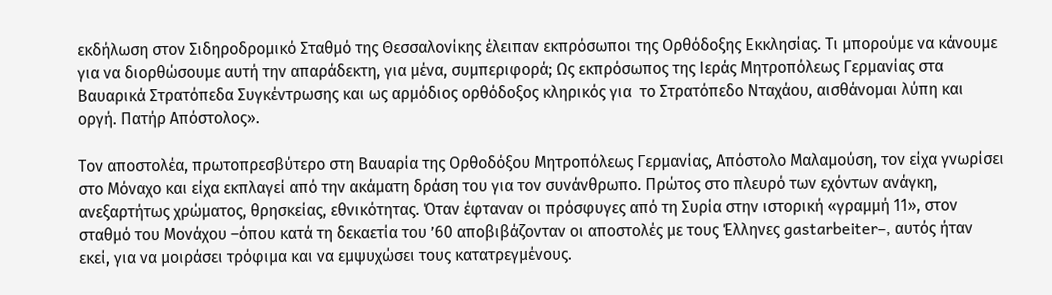εκδήλωση στον Σιδηροδρομικό Σταθμό της Θεσσαλονίκης έλειπαν εκπρόσωποι της Ορθόδοξης Εκκλησίας. Τι μπορούμε να κάνουμε για να διορθώσουμε αυτή την απαράδεκτη, για μένα, συμπεριφορά; Ως εκπρόσωπος της Ιεράς Μητροπόλεως Γερμανίας στα Βαυαρικά Στρατόπεδα Συγκέντρωσης και ως αρμόδιος ορθόδοξος κληρικός για  το Στρατόπεδο Νταχάου, αισθάνομαι λύπη και οργή. Πατήρ Απόστολος».

Τον αποστολέα, πρωτοπρεσβύτερο στη Βαυαρία της Ορθοδόξου Μητροπόλεως Γερμανίας, Απόστολο Μαλαμούση, τον είχα γνωρίσει στο Μόναχο και είχα εκπλαγεί από την ακάματη δράση του για τον συνάνθρωπο. Πρώτος στο πλευρό των εχόντων ανάγκη, ανεξαρτήτως χρώματος, θρησκείας, εθνικότητας. Όταν έφταναν οι πρόσφυγες από τη Συρία στην ιστορική «γραμμή 11», στον σταθμό του Μονάχου –όπου κατά τη δεκαετία του ’60 αποβιβάζονταν οι αποστολές με τους Έλληνες gastarbeiter–, αυτός ήταν εκεί, για να μοιράσει τρόφιμα και να εμψυχώσει τους κατατρεγμένους.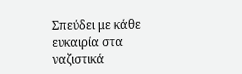Σπεύδει με κάθε ευκαιρία στα ναζιστικά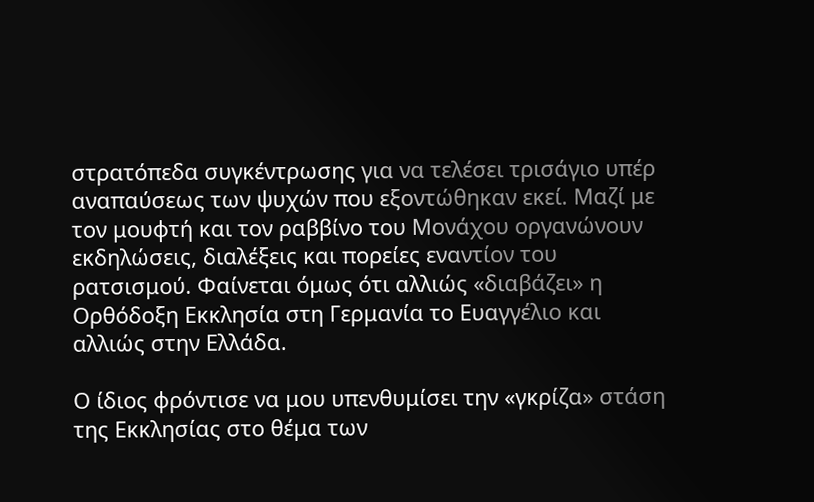στρατόπεδα συγκέντρωσης για να τελέσει τρισάγιο υπέρ αναπαύσεως των ψυχών που εξοντώθηκαν εκεί. Μαζί με τον μουφτή και τον ραββίνο του Μονάχου οργανώνουν εκδηλώσεις, διαλέξεις και πορείες εναντίον του ρατσισμού. Φαίνεται όμως ότι αλλιώς «διαβάζει» η Ορθόδοξη Εκκλησία στη Γερμανία το Ευαγγέλιο και αλλιώς στην Ελλάδα.

Ο ίδιος φρόντισε να μου υπενθυμίσει την «γκρίζα» στάση της Εκκλησίας στο θέμα των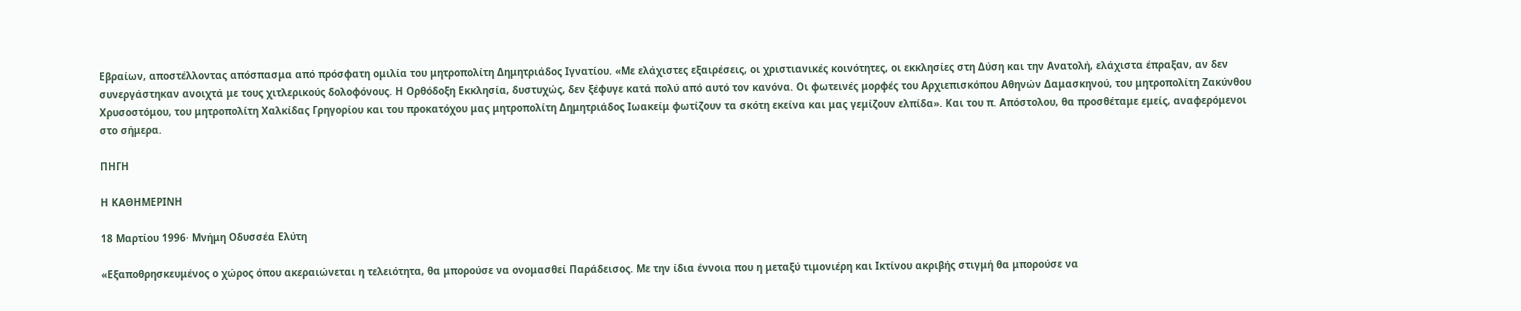Εβραίων, αποστέλλοντας απόσπασμα από πρόσφατη ομιλία του μητροπολίτη Δημητριάδος Ιγνατίου. «Με ελάχιστες εξαιρέσεις, οι χριστιανικές κοινότητες, οι εκκλησίες στη Δύση και την Ανατολή, ελάχιστα έπραξαν, αν δεν συνεργάστηκαν ανοιχτά με τους χιτλερικούς δολοφόνους. Η Ορθόδοξη Εκκλησία, δυστυχώς, δεν ξέφυγε κατά πολύ από αυτό τον κανόνα. Οι φωτεινές μορφές του Αρχιεπισκόπου Αθηνών Δαμασκηνού, του μητροπολίτη Ζακύνθου Χρυσοστόμου, του μητροπολίτη Χαλκίδας Γρηγορίου και του προκατόχου μας μητροπολίτη Δημητριάδος Ιωακείμ φωτίζουν τα σκότη εκείνα και μας γεμίζουν ελπίδα». Και του π. Απόστολου, θα προσθέταμε εμείς, αναφερόμενοι στο σήμερα.

ΠΗΓΗ

Η ΚΑΘΗΜΕΡΙΝΗ

18 Μαρτίου 1996· Μνήμη Οδυσσέα Ελύτη

«Εξαποθρησκευμένος ο χώρος όπου ακεραιώνεται η τελειότητα, θα μπορούσε να ονομασθεί Παράδεισος. Με την ίδια έννοια που η μεταξύ τιμονιέρη και Ικτίνου ακριβής στιγμή θα μπορούσε να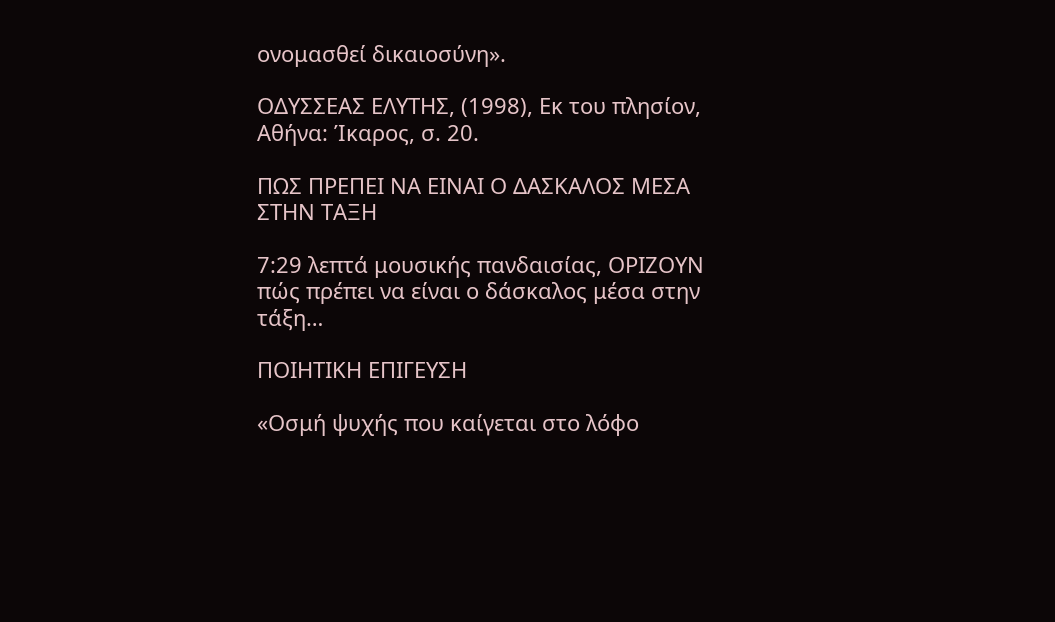ονομασθεί δικαιοσύνη».

ΟΔΥΣΣΕΑΣ ΕΛΥΤΗΣ, (1998), Εκ του πλησίον, Αθήνα: Ίκαρος, σ. 20.

ΠΩΣ ΠΡΕΠΕΙ ΝΑ ΕΙΝΑΙ Ο ΔΑΣΚΑΛΟΣ ΜΕΣΑ ΣΤΗΝ ΤΑΞΗ

7:29 λεπτά μουσικής πανδαισίας, ΟΡΙΖΟΥΝ πώς πρέπει να είναι ο δάσκαλος μέσα στην τάξη…

ΠΟΙΗΤΙΚΗ ΕΠΙΓΕΥΣΗ

«Οσμή ψυχής που καίγεται στο λόφο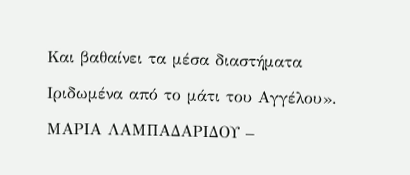Και βαθαίνει τα μέσα διαστήματα

Ιριδωμένα από το μάτι του Αγγέλου».

ΜΑΡΙΑ ΛΑΜΠΑΔΑΡΙΔΟΥ –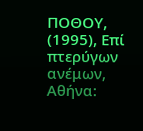ΠΟΘΟΥ, (1995), Επί πτερύγων ανέμων,
Αθήνα: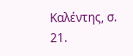Καλέντης, σ. 21.